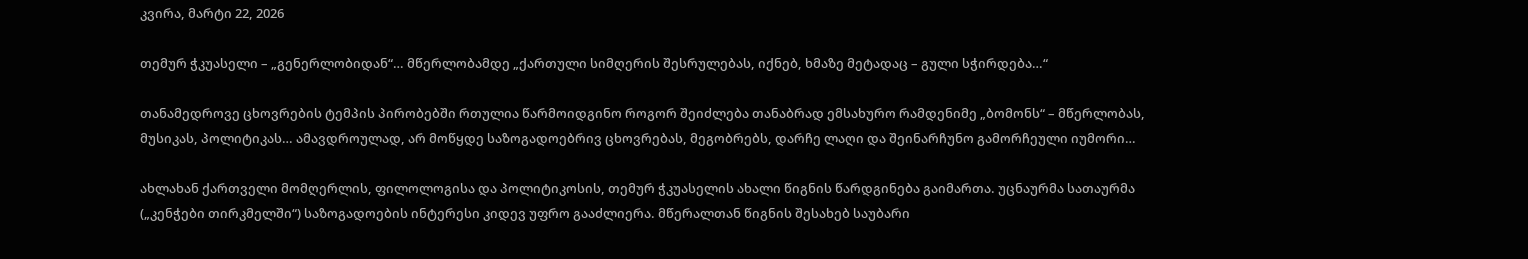კვირა, მარტი 22, 2026

თემურ ჭკუასელი – „გენერლობიდან“… მწერლობამდე „ქართული სიმღერის შესრულებას, იქნებ, ხმაზე მეტადაც – გული სჭირდება…“

თანამედროვე ცხოვრების ტემპის პირობებში რთულია წარმოიდგინო როგორ შეიძლება თანაბრად ემსახურო რამდენიმე „ბომონს“ – მწერლობას, მუსიკას, პოლიტიკას… ამავდროულად, არ მოწყდე საზოგადოებრივ ცხოვრებას, მეგობრებს, დარჩე ლაღი და შეინარჩუნო გამორჩეული იუმორი…

ახლახან ქართველი მომღერლის, ფილოლოგისა და პოლიტიკოსის, თემურ ჭკუასელის ახალი წიგნის წარდგინება გაიმართა. უცნაურმა სათაურმა („კენჭები თირკმელში“) საზოგადოების ინტერესი კიდევ უფრო გააძლიერა. მწერალთან წიგნის შესახებ საუბარი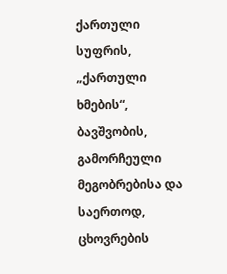ქართული სუფრის, „ქართული ხმების“, ბავშვობის, გამორჩეული მეგობრებისა და საერთოდ, ცხოვრების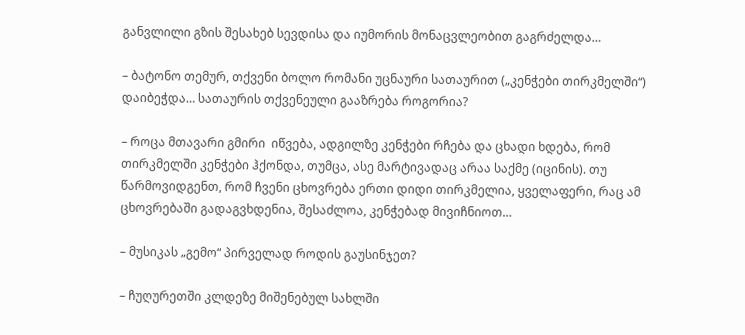განვლილი გზის შესახებ სევდისა და იუმორის მონაცვლეობით გაგრძელდა…

– ბატონო თემურ, თქვენი ბოლო რომანი უცნაური სათაურით („კენჭები თირკმელში“) დაიბეჭდა… სათაურის თქვენეული გააზრება როგორია?

– როცა მთავარი გმირი  იწვება, ადგილზე კენჭები რჩება და ცხადი ხდება, რომ თირკმელში კენჭები ჰქონდა, თუმცა, ასე მარტივადაც არაა საქმე (იცინის). თუ წარმოვიდგენთ, რომ ჩვენი ცხოვრება ერთი დიდი თირკმელია, ყველაფერი, რაც ამ ცხოვრებაში გადაგვხდენია, შესაძლოა, კენჭებად მივიჩნიოთ…

– მუსიკას „გემო“ პირველად როდის გაუსინჯეთ?

– ჩუღურეთში კლდეზე მიშენებულ სახლში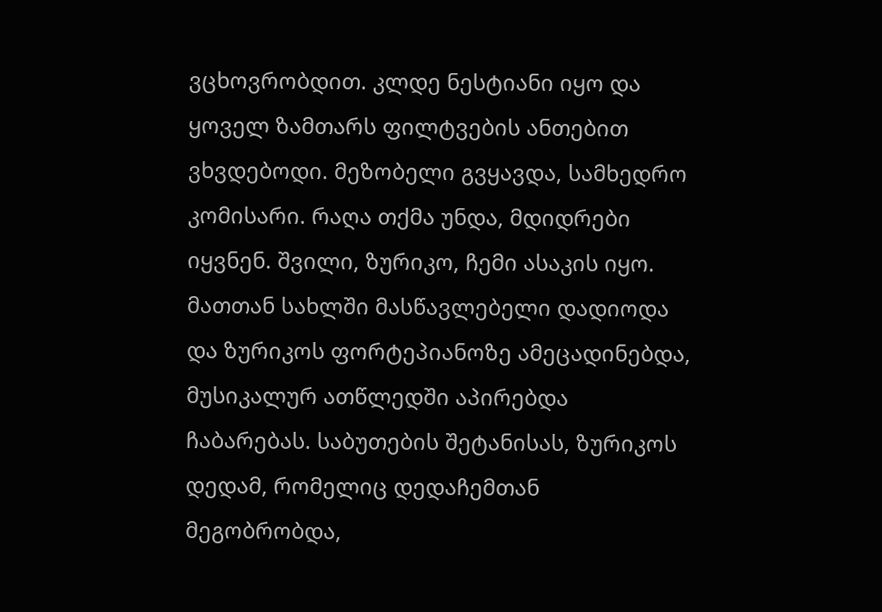ვცხოვრობდით. კლდე ნესტიანი იყო და ყოველ ზამთარს ფილტვების ანთებით ვხვდებოდი. მეზობელი გვყავდა, სამხედრო კომისარი. რაღა თქმა უნდა, მდიდრები იყვნენ. შვილი, ზურიკო, ჩემი ასაკის იყო. მათთან სახლში მასწავლებელი დადიოდა და ზურიკოს ფორტეპიანოზე ამეცადინებდა, მუსიკალურ ათწლედში აპირებდა ჩაბარებას. საბუთების შეტანისას, ზურიკოს დედამ, რომელიც დედაჩემთან მეგობრობდა,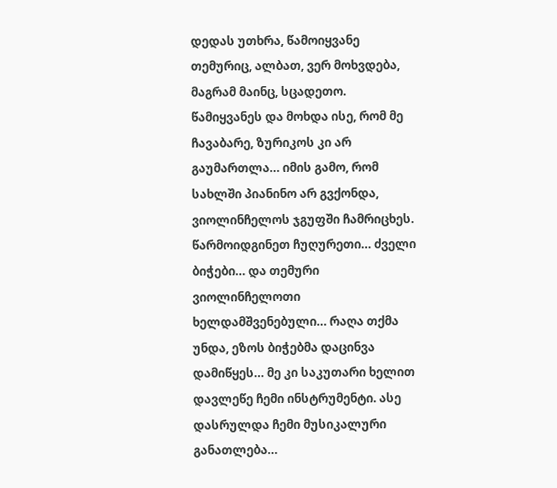დედას უთხრა, წამოიყვანე თემურიც, ალბათ, ვერ მოხვდება, მაგრამ მაინც, სცადეთო. წამიყვანეს და მოხდა ისე, რომ მე ჩავაბარე, ზურიკოს კი არ გაუმართლა… იმის გამო, რომ სახლში პიანინო არ გვქონდა, ვიოლინჩელოს ჯგუფში ჩამრიცხეს. წარმოიდგინეთ ჩუღურეთი… ძველი ბიჭები… და თემური ვიოლინჩელოთი ხელდამშვენებული… რაღა თქმა უნდა, ეზოს ბიჭებმა დაცინვა დამიწყეს… მე კი საკუთარი ხელით დავლეწე ჩემი ინსტრუმენტი. ასე დასრულდა ჩემი მუსიკალური განათლება…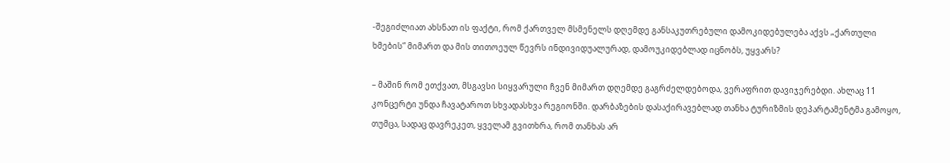-შეგიძლიათ ახსნათ ის ფაქტი, რომ ქართველ მსმენელს დღემდე განსაკუთრებული დამოკიდებულება აქვს „ქართული ხმების“ მიმართ და მის თითოეულ წევრს ინდივიდუალურად, დამოუკიდებლად იცნობს, უყვარს?

– მაშინ რომ ეთქვათ, მსგავსი სიყვარული ჩვენ მიმართ დღემდე გაგრძელდებოდა, ვერაფრით დავიჯერებდი. ახლაც 11 კონცერტი უნდა ჩავატაროთ სხვადასხვა რეგიონში. დარბაზების დასაქირავებლად თანხა ტურიზმის დეპარტამენტმა გამოყო, თუმცა, სადაც დავრეკეთ, ყველამ გვითხრა, რომ თანხას არ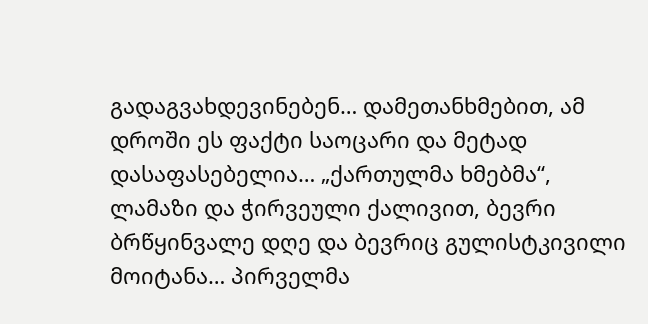გადაგვახდევინებენ… დამეთანხმებით, ამ დროში ეს ფაქტი საოცარი და მეტად დასაფასებელია… „ქართულმა ხმებმა“, ლამაზი და ჭირვეული ქალივით, ბევრი ბრწყინვალე დღე და ბევრიც გულისტკივილი მოიტანა… პირველმა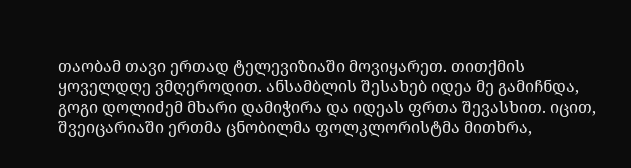თაობამ თავი ერთად ტელევიზიაში მოვიყარეთ. თითქმის ყოველდღე ვმღეროდით. ანსამბლის შესახებ იდეა მე გამიჩნდა, გოგი დოლიძემ მხარი დამიჭირა და იდეას ფრთა შევასხით. იცით, შვეიცარიაში ერთმა ცნობილმა ფოლკლორისტმა მითხრა,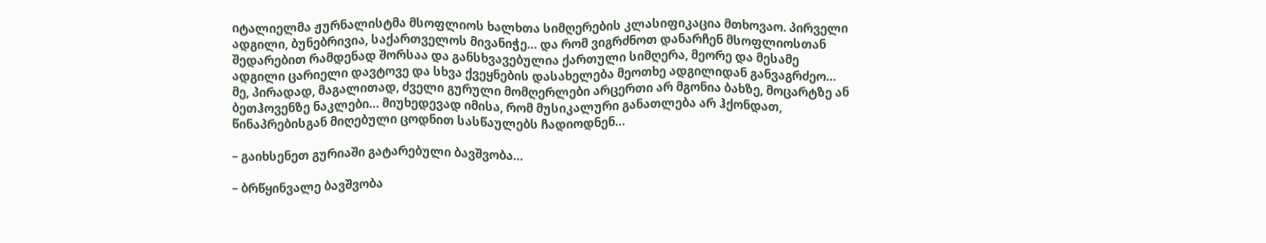იტალიელმა ჟურნალისტმა მსოფლიოს ხალხთა სიმღერების კლასიფიკაცია მთხოვაო. პირველი ადგილი, ბუნებრივია, საქართველოს მივანიჭე… და რომ ვიგრძნოთ დანარჩენ მსოფლიოსთან შედარებით რამდენად შორსაა და განსხვავებულია ქართული სიმღერა, მეორე და მესამე ადგილი ცარიელი დავტოვე და სხვა ქვეყნების დასახელება მეოთხე ადგილიდან განვაგრძეო… მე, პირადად, მაგალითად, ძველი გურული მომღერლები არცერთი არ მგონია ბახზე, მოცარტზე ან ბეთჰოვენზე ნაკლები… მიუხედევად იმისა, რომ მუსიკალური განათლება არ ჰქონდათ, წინაპრებისგან მიღებული ცოდნით სასწაულებს ჩადიოდნენ…

– გაიხსენეთ გურიაში გატარებული ბავშვობა…

– ბრწყინვალე ბავშვობა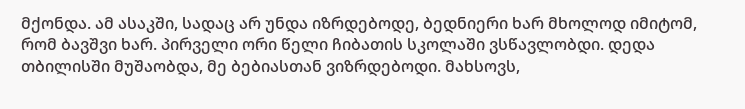მქონდა. ამ ასაკში, სადაც არ უნდა იზრდებოდე, ბედნიერი ხარ მხოლოდ იმიტომ, რომ ბავშვი ხარ. პირველი ორი წელი ჩიბათის სკოლაში ვსწავლობდი. დედა თბილისში მუშაობდა, მე ბებიასთან ვიზრდებოდი. მახსოვს,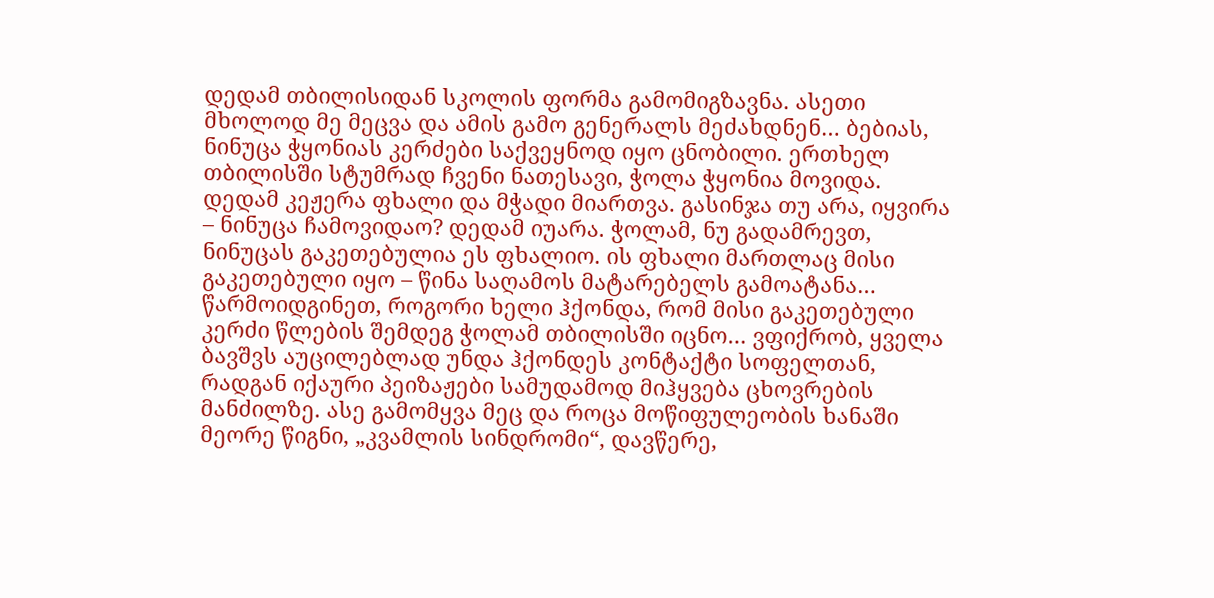დედამ თბილისიდან სკოლის ფორმა გამომიგზავნა. ასეთი მხოლოდ მე მეცვა და ამის გამო გენერალს მეძახდნენ… ბებიას, ნინუცა ჭყონიას კერძები საქვეყნოდ იყო ცნობილი. ერთხელ თბილისში სტუმრად ჩვენი ნათესავი, ჭოლა ჭყონია მოვიდა. დედამ კეჟერა ფხალი და მჭადი მიართვა. გასინჯა თუ არა, იყვირა – ნინუცა ჩამოვიდაო? დედამ იუარა. ჭოლამ, ნუ გადამრევთ, ნინუცას გაკეთებულია ეს ფხალიო. ის ფხალი მართლაც მისი გაკეთებული იყო – წინა საღამოს მატარებელს გამოატანა… წარმოიდგინეთ, როგორი ხელი ჰქონდა, რომ მისი გაკეთებული კერძი წლების შემდეგ ჭოლამ თბილისში იცნო… ვფიქრობ, ყველა ბავშვს აუცილებლად უნდა ჰქონდეს კონტაქტი სოფელთან, რადგან იქაური პეიზაჟები სამუდამოდ მიჰყვება ცხოვრების მანძილზე. ასე გამომყვა მეც და როცა მოწიფულეობის ხანაში მეორე წიგნი, „კვამლის სინდრომი“, დავწერე,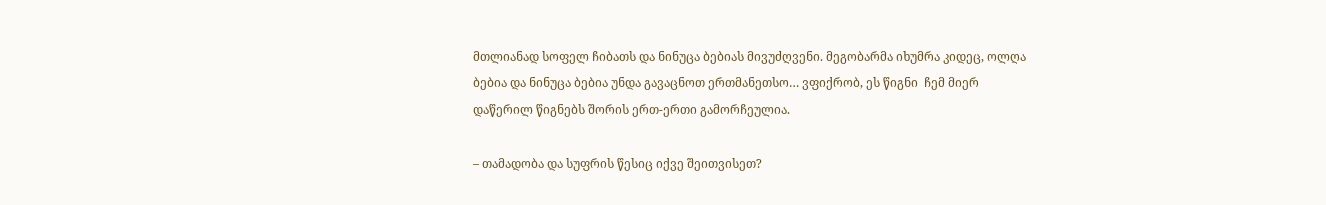მთლიანად სოფელ ჩიბათს და ნინუცა ბებიას მივუძღვენი. მეგობარმა იხუმრა კიდეც, ოლღა ბებია და ნინუცა ბებია უნდა გავაცნოთ ერთმანეთსო… ვფიქრობ, ეს წიგნი  ჩემ მიერ დაწერილ წიგნებს შორის ერთ-ერთი გამორჩეულია.

– თამადობა და სუფრის წესიც იქვე შეითვისეთ?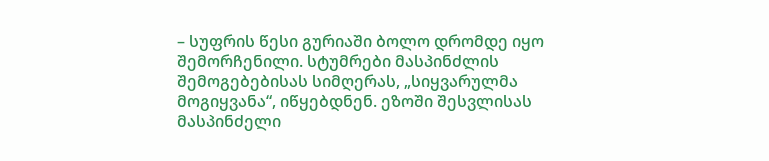– სუფრის წესი გურიაში ბოლო დრომდე იყო შემორჩენილი. სტუმრები მასპინძლის შემოგებებისას სიმღერას, „სიყვარულმა მოგიყვანა“, იწყებდნენ. ეზოში შესვლისას მასპინძელი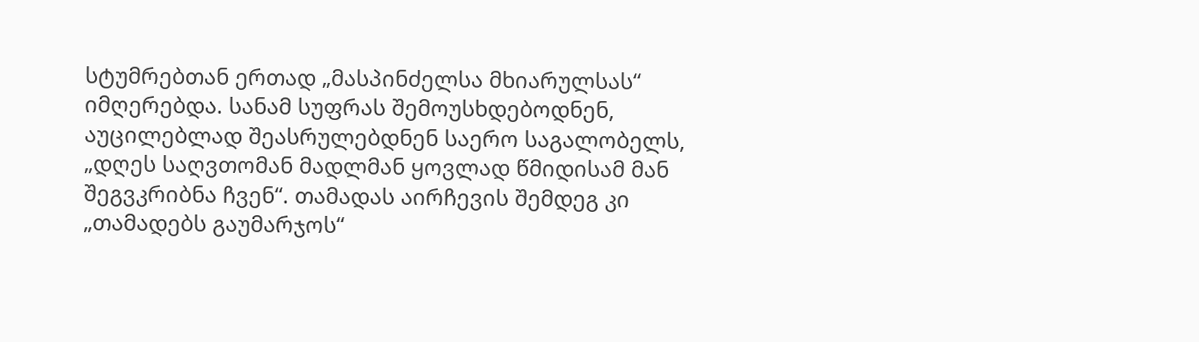სტუმრებთან ერთად „მასპინძელსა მხიარულსას“ იმღერებდა. სანამ სუფრას შემოუსხდებოდნენ, აუცილებლად შეასრულებდნენ საერო საგალობელს, „დღეს საღვთომან მადლმან ყოვლად წმიდისამ მან შეგვკრიბნა ჩვენ“. თამადას აირჩევის შემდეგ კი „თამადებს გაუმარჯოს“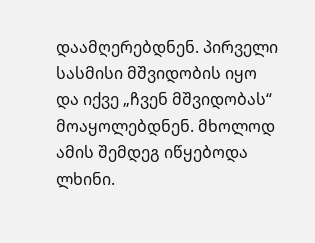დაამღერებდნენ. პირველი სასმისი მშვიდობის იყო და იქვე „ჩვენ მშვიდობას“ მოაყოლებდნენ. მხოლოდ ამის შემდეგ იწყებოდა ლხინი.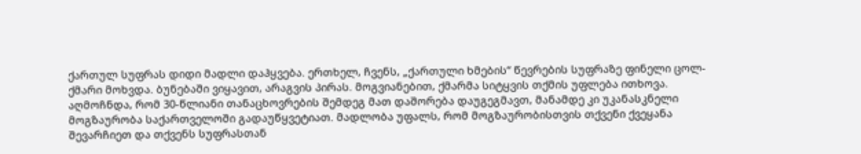ქართულ სუფრას დიდი მადლი დაჰყვება. ერთხელ, ჩვენს, „ქართული ხმების“ წევრების სუფრაზე ფინელი ცოლ-ქმარი მოხვდა. ბუნებაში ვიყავით, არაგვის პირას. მოგვიანებით, ქმარმა სიტყვის თქმის უფლება ითხოვა. აღმოჩნდა, რომ 30-წლიანი თანაცხოვრების შემდეგ მათ დაშორება დაუგეგმავთ, მანამდე კი უკანასკნელი მოგზაურობა საქართველოში გადაუწყვეტიათ. მადლობა უფალს, რომ მოგზაურობისთვის თქვენი ქვეყანა შევარჩიეთ და თქვენს სუფრასთან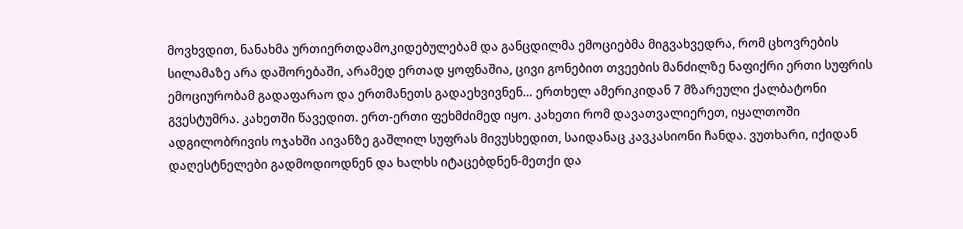მოვხვდით, ნანახმა ურთიერთდამოკიდებულებამ და განცდილმა ემოციებმა მიგვახვედრა, რომ ცხოვრების სილამაზე არა დაშორებაში, არამედ ერთად ყოფნაშია, ცივი გონებით თვეების მანძილზე ნაფიქრი ერთი სუფრის ემოციურობამ გადაფარაო და ერთმანეთს გადაეხვივნენ… ერთხელ ამერიკიდან 7 მზარეული ქალბატონი გვესტუმრა. კახეთში წავედით. ერთ-ერთი ფეხმძიმედ იყო. კახეთი რომ დავათვალიერეთ, იყალთოში ადგილობრივის ოჯახში აივანზე გაშლილ სუფრას მივუსხედით, საიდანაც კავკასიონი ჩანდა. ვუთხარი, იქიდან დაღესტნელები გადმოდიოდნენ და ხალხს იტაცებდნენ-მეთქი და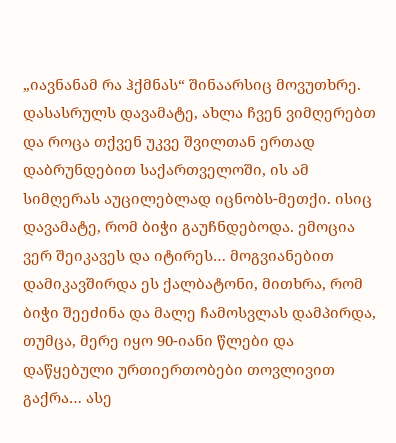„იავნანამ რა ჰქმნას“ შინაარსიც მოვუთხრე. დასასრულს დავამატე, ახლა ჩვენ ვიმღერებთ და როცა თქვენ უკვე შვილთან ერთად დაბრუნდებით საქართველოში, ის ამ სიმღერას აუცილებლად იცნობს-მეთქი. ისიც დავამატე, რომ ბიჭი გაუჩნდებოდა. ემოცია ვერ შეიკავეს და იტირეს… მოგვიანებით დამიკავშირდა ეს ქალბატონი, მითხრა, რომ ბიჭი შეეძინა და მალე ჩამოსვლას დამპირდა, თუმცა, მერე იყო 90-იანი წლები და დაწყებული ურთიერთობები თოვლივით გაქრა… ასე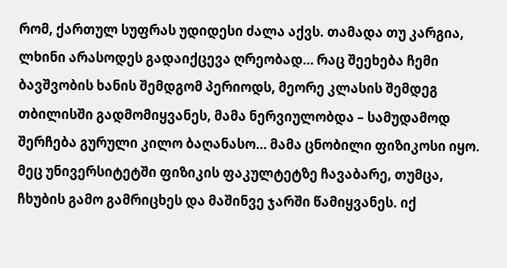რომ, ქართულ სუფრას უდიდესი ძალა აქვს. თამადა თუ კარგია, ლხინი არასოდეს გადაიქცევა ღრეობად… რაც შეეხება ჩემი ბავშვობის ხანის შემდგომ პერიოდს, მეორე კლასის შემდეგ თბილისში გადმომიყვანეს, მამა ნერვიულობდა – სამუდამოდ შერჩება გურული კილო ბაღანასო… მამა ცნობილი ფიზიკოსი იყო. მეც უნივერსიტეტში ფიზიკის ფაკულტეტზე ჩავაბარე, თუმცა, ჩხუბის გამო გამრიცხეს და მაშინვე ჯარში წამიყვანეს. იქ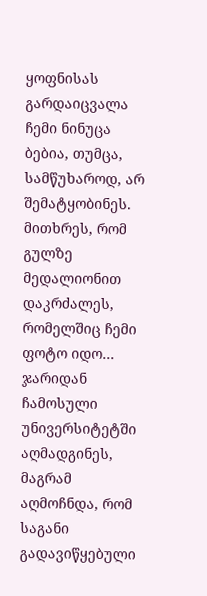ყოფნისას გარდაიცვალა ჩემი ნინუცა ბებია, თუმცა, სამწუხაროდ, არ შემატყობინეს. მითხრეს, რომ გულზე მედალიონით დაკრძალეს, რომელშიც ჩემი ფოტო იდო… ჯარიდან ჩამოსული უნივერსიტეტში აღმადგინეს, მაგრამ აღმოჩნდა, რომ საგანი გადავიწყებული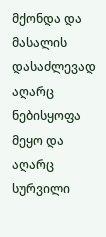მქონდა და მასალის დასაძლევად აღარც ნებისყოფა მეყო და აღარც სურვილი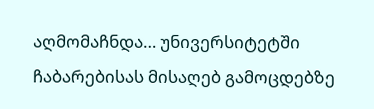აღმომაჩნდა… უნივერსიტეტში ჩაბარებისას მისაღებ გამოცდებზე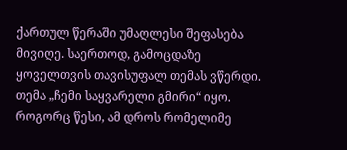ქართულ წერაში უმაღლესი შეფასება მივიღე. საერთოდ, გამოცდაზე ყოველთვის თავისუფალ თემას ვწერდი. თემა „ჩემი საყვარელი გმირი“ იყო. როგორც წესი, ამ დროს რომელიმე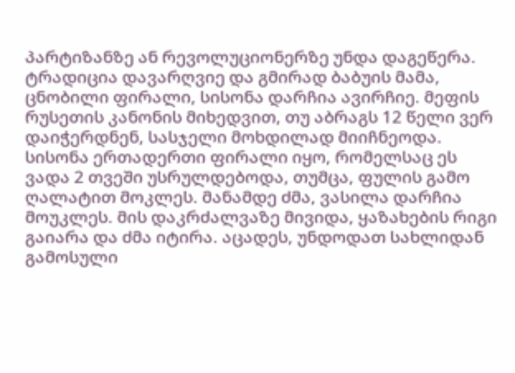პარტიზანზე ან რევოლუციონერზე უნდა დაგეწერა. ტრადიცია დავარღვიე და გმირად ბაბუის მამა, ცნობილი ფირალი, სისონა დარჩია ავირჩიე. მეფის რუსეთის კანონის მიხედვით, თუ აბრაგს 12 წელი ვერ დაიჭერდნენ, სასჯელი მოხდილად მიიჩნეოდა. სისონა ერთადერთი ფირალი იყო, რომელსაც ეს ვადა 2 თვეში უსრულდებოდა, თუმცა, ფულის გამო ღალატით მოკლეს. მანამდე ძმა, ვასილა დარჩია მოუკლეს. მის დაკრძალვაზე მივიდა, ყაზახების რიგი გაიარა და ძმა იტირა. აცადეს, უნდოდათ სახლიდან გამოსული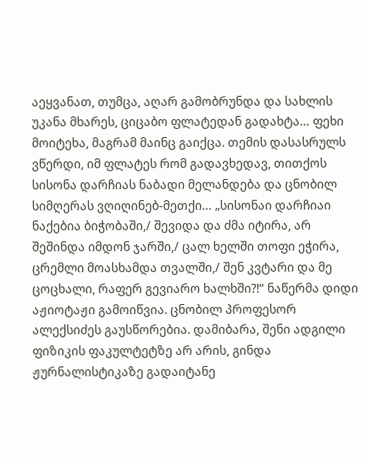აეყვანათ, თუმცა, აღარ გამობრუნდა და სახლის უკანა მხარეს, ციცაბო ფლატედან გადახტა… ფეხი მოიტეხა, მაგრამ მაინც გაიქცა. თემის დასასრულს ვწერდი, იმ ფლატეს რომ გადავხედავ, თითქოს სისონა დარჩიას ნაბადი მელანდება და ცნობილ სიმღერას ვღიღინებ-მეთქი… „სისონაი დარჩიაი ნაქებია ბიჭობაში,/ შევიდა და ძმა იტირა, არ შეშინდა იმდონ ჯარში,/ ცალ ხელში თოფი ეჭირა, ცრემლი მოასხამდა თვალში,/ შენ კვტარი და მე ცოცხალი, რაფერ გევიარო ხალხში?!“ ნაწერმა დიდი აჟიოტაჟი გამოიწვია. ცნობილ პროფესორ ალექსიძეს გაუსწორებია. დამიბარა, შენი ადგილი ფიზიკის ფაკულტეტზე არ არის, გინდა ჟურნალისტიკაზე გადაიტანე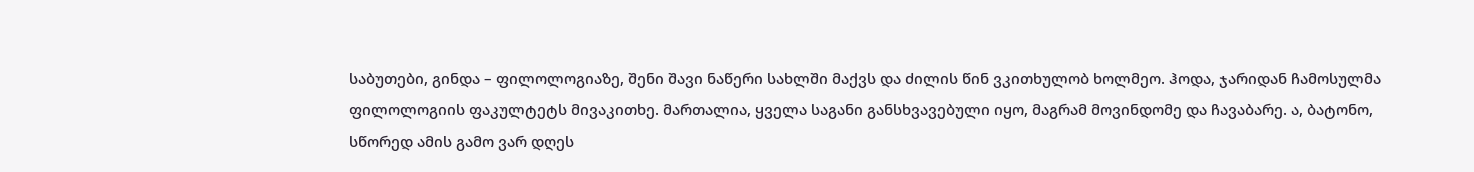საბუთები, გინდა – ფილოლოგიაზე, შენი შავი ნაწერი სახლში მაქვს და ძილის წინ ვკითხულობ ხოლმეო. ჰოდა, ჯარიდან ჩამოსულმა ფილოლოგიის ფაკულტეტს მივაკითხე. მართალია, ყველა საგანი განსხვავებული იყო, მაგრამ მოვინდომე და ჩავაბარე. ა, ბატონო, სწორედ ამის გამო ვარ დღეს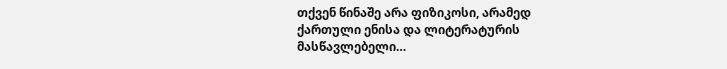თქვენ წინაშე არა ფიზიკოსი, არამედ ქართული ენისა და ლიტერატურის მასწავლებელი…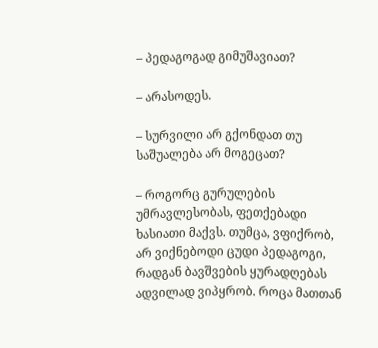– პედაგოგად გიმუშავიათ?

– არასოდეს.

– სურვილი არ გქონდათ თუ საშუალება არ მოგეცათ?

– როგორც გურულების უმრავლესობას, ფეთქებადი ხასიათი მაქვს. თუმცა, ვფიქრობ, არ ვიქნებოდი ცუდი პედაგოგი, რადგან ბავშვების ყურადღებას ადვილად ვიპყრობ. როცა მათთან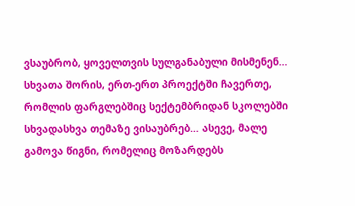ვსაუბრობ, ყოველთვის სულგანაბული მისმენენ… სხვათა შორის, ერთ-ერთ პროექტში ჩავერთე, რომლის ფარგლებშიც სექტემბრიდან სკოლებში სხვადასხვა თემაზე ვისაუბრებ… ასევე, მალე გამოვა წიგნი, რომელიც მოზარდებს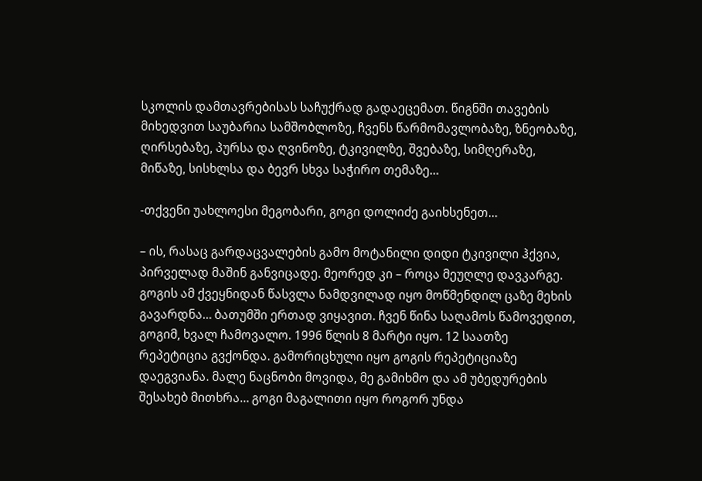სკოლის დამთავრებისას საჩუქრად გადაეცემათ. წიგნში თავების მიხედვით საუბარია სამშობლოზე, ჩვენს წარმომავლობაზე, ზნეობაზე, ღირსებაზე, პურსა და ღვინოზე, ტკივილზე, შვებაზე, სიმღერაზე, მიწაზე, სისხლსა და ბევრ სხვა საჭირო თემაზე…

-თქვენი უახლოესი მეგობარი, გოგი დოლიძე გაიხსენეთ…

– ის, რასაც გარდაცვალების გამო მოტანილი დიდი ტკივილი ჰქვია, პირველად მაშინ განვიცადე. მეორედ კი – როცა მეუღლე დავკარგე. გოგის ამ ქვეყნიდან წასვლა ნამდვილად იყო მოწმენდილ ცაზე მეხის გავარდნა… ბათუმში ერთად ვიყავით. ჩვენ წინა საღამოს წამოვედით, გოგიმ, ხვალ ჩამოვალო. 1996 წლის 8 მარტი იყო. 12 საათზე რეპეტიცია გვქონდა. გამორიცხული იყო გოგის რეპეტიციაზე დაეგვიანა. მალე ნაცნობი მოვიდა, მე გამიხმო და ამ უბედურების შესახებ მითხრა… გოგი მაგალითი იყო როგორ უნდა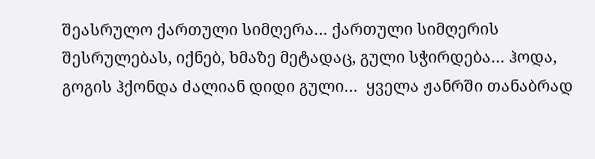შეასრულო ქართული სიმღერა… ქართული სიმღერის შესრულებას, იქნებ, ხმაზე მეტადაც, გული სჭირდება… ჰოდა, გოგის ჰქონდა ძალიან დიდი გული…  ყველა ჟანრში თანაბრად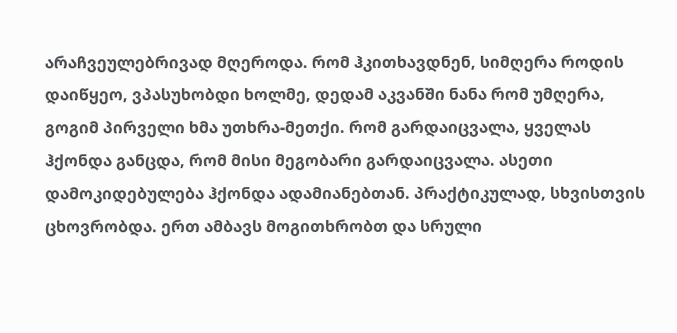არაჩვეულებრივად მღეროდა. რომ ჰკითხავდნენ, სიმღერა როდის დაიწყეო, ვპასუხობდი ხოლმე, დედამ აკვანში ნანა რომ უმღერა, გოგიმ პირველი ხმა უთხრა-მეთქი. რომ გარდაიცვალა, ყველას ჰქონდა განცდა, რომ მისი მეგობარი გარდაიცვალა. ასეთი დამოკიდებულება ჰქონდა ადამიანებთან. პრაქტიკულად, სხვისთვის ცხოვრობდა. ერთ ამბავს მოგითხრობთ და სრული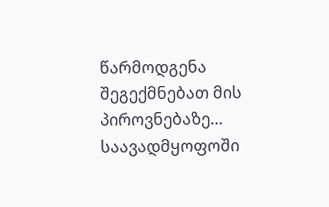წარმოდგენა შეგექმნებათ მის პიროვნებაზე… საავადმყოფოში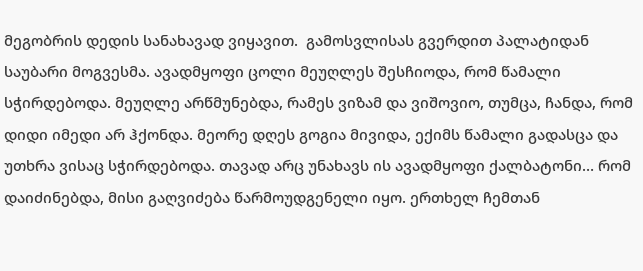მეგობრის დედის სანახავად ვიყავით.  გამოსვლისას გვერდით პალატიდან საუბარი მოგვესმა. ავადმყოფი ცოლი მეუღლეს შესჩიოდა, რომ წამალი სჭირდებოდა. მეუღლე არწმუნებდა, რამეს ვიზამ და ვიშოვიო, თუმცა, ჩანდა, რომ დიდი იმედი არ ჰქონდა. მეორე დღეს გოგია მივიდა, ექიმს წამალი გადასცა და უთხრა ვისაც სჭირდებოდა. თავად არც უნახავს ის ავადმყოფი ქალბატონი… რომ დაიძინებდა, მისი გაღვიძება წარმოუდგენელი იყო. ერთხელ ჩემთან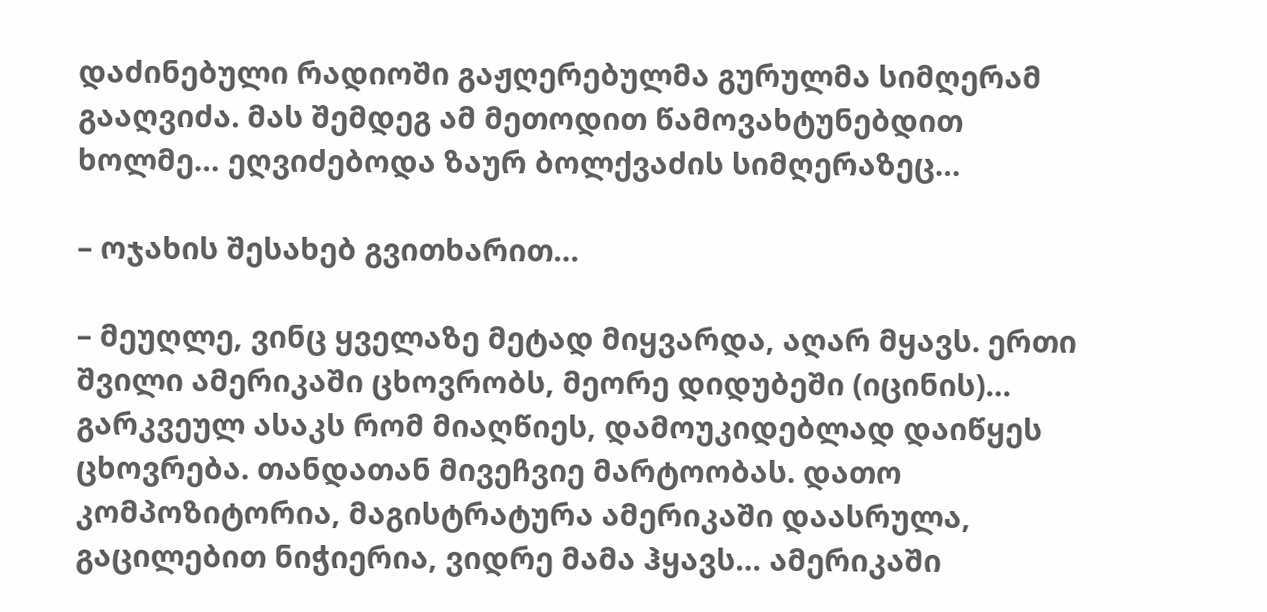დაძინებული რადიოში გაჟღერებულმა გურულმა სიმღერამ გააღვიძა. მას შემდეგ ამ მეთოდით წამოვახტუნებდით ხოლმე… ეღვიძებოდა ზაურ ბოლქვაძის სიმღერაზეც…

– ოჯახის შესახებ გვითხარით…

– მეუღლე, ვინც ყველაზე მეტად მიყვარდა, აღარ მყავს. ერთი შვილი ამერიკაში ცხოვრობს, მეორე დიდუბეში (იცინის)… გარკვეულ ასაკს რომ მიაღწიეს, დამოუკიდებლად დაიწყეს ცხოვრება. თანდათან მივეჩვიე მარტოობას. დათო კომპოზიტორია, მაგისტრატურა ამერიკაში დაასრულა, გაცილებით ნიჭიერია, ვიდრე მამა ჰყავს… ამერიკაში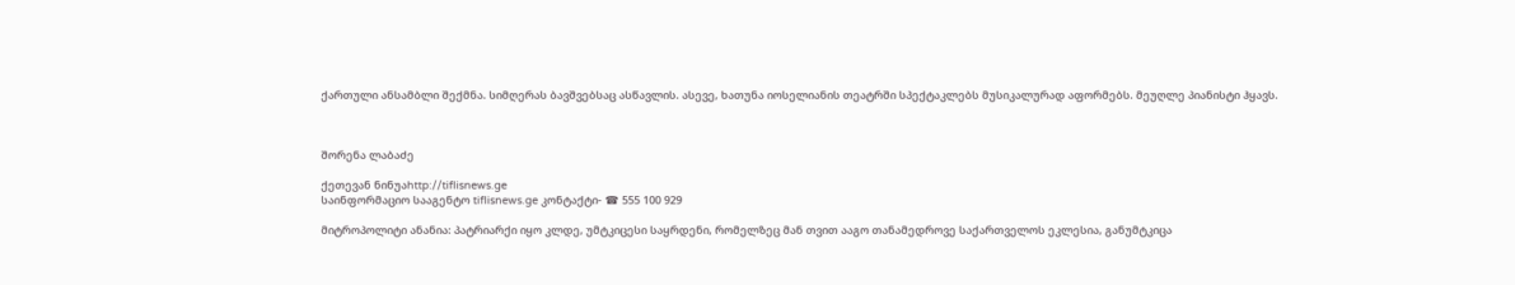ქართული ანსამბლი შექმნა. სიმღერას ბავშვებსაც ასწავლის. ასევე, ხათუნა იოსელიანის თეატრში სპექტაკლებს მუსიკალურად აფორმებს. მეუღლე პიანისტი ჰყავს.



შორენა ლაბაძე

ქეთევან ნინუაhttp://tiflisnews.ge
საინფორმაციო სააგენტო tiflisnews.ge კონტაქტი- ☎ 555 100 929

მიტროპოლიტი ანანია: პატრიარქი იყო კლდე, უმტკიცესი საყრდენი, რომელზეც მან თვით ააგო თანამედროვე საქართველოს ეკლესია, განუმტკიცა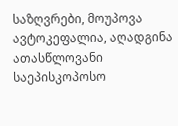საზღვრები, მოუპოვა ავტოკეფალია, აღადგინა ათასწლოვანი საეპისკოპოსო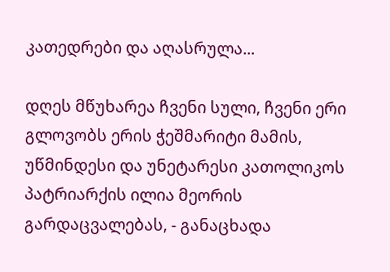კათედრები და აღასრულა...

დღეს მწუხარეა ჩვენი სული, ჩვენი ერი გლოვობს ერის ჭეშმარიტი მამის, უწმინდესი და უნეტარესი კათოლიკოს პატრიარქის ილია მეორის გარდაცვალებას, - განაცხადა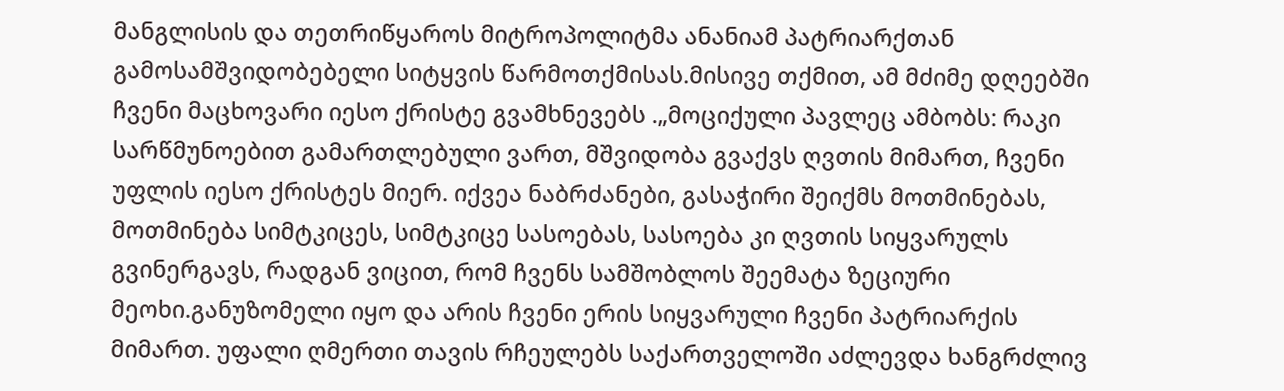მანგლისის და თეთრიწყაროს მიტროპოლიტმა ანანიამ პატრიარქთან გამოსამშვიდობებელი სიტყვის წარმოთქმისას.მისივე თქმით, ამ მძიმე დღეებში ჩვენი მაცხოვარი იესო ქრისტე გვამხნევებს .„მოციქული პავლეც ამბობს: რაკი სარწმუნოებით გამართლებული ვართ, მშვიდობა გვაქვს ღვთის მიმართ, ჩვენი უფლის იესო ქრისტეს მიერ. იქვეა ნაბრძანები, გასაჭირი შეიქმს მოთმინებას, მოთმინება სიმტკიცეს, სიმტკიცე სასოებას, სასოება კი ღვთის სიყვარულს გვინერგავს, რადგან ვიცით, რომ ჩვენს სამშობლოს შეემატა ზეციური მეოხი.განუზომელი იყო და არის ჩვენი ერის სიყვარული ჩვენი პატრიარქის მიმართ. უფალი ღმერთი თავის რჩეულებს საქართველოში აძლევდა ხანგრძლივ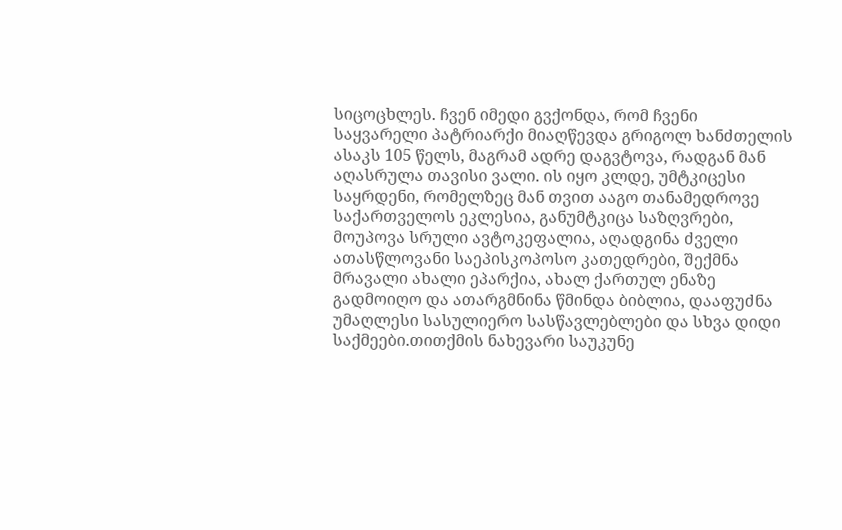სიცოცხლეს. ჩვენ იმედი გვქონდა, რომ ჩვენი საყვარელი პატრიარქი მიაღწევდა გრიგოლ ხანძთელის ასაკს 105 წელს, მაგრამ ადრე დაგვტოვა, რადგან მან აღასრულა თავისი ვალი. ის იყო კლდე, უმტკიცესი საყრდენი, რომელზეც მან თვით ააგო თანამედროვე საქართველოს ეკლესია, განუმტკიცა საზღვრები, მოუპოვა სრული ავტოკეფალია, აღადგინა ძველი ათასწლოვანი საეპისკოპოსო კათედრები, შექმნა მრავალი ახალი ეპარქია, ახალ ქართულ ენაზე გადმოიღო და ათარგმნინა წმინდა ბიბლია, დააფუძნა უმაღლესი სასულიერო სასწავლებლები და სხვა დიდი საქმეები.თითქმის ნახევარი საუკუნე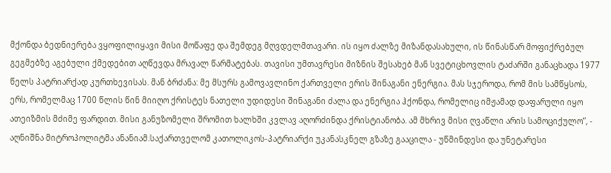მქონდა ბედნიერება ვყოფილიყავი მისი მოწაფე და შემდეგ მღვდელმთავარი. ის იყო ძალზე მიზანდასახული, ის წინასწარ მოფიქრებულ გეგმებზე აგებული ქმედებით აღწევდა მრავალ წარმატებას. თავისი უმთავრესი მიზნის შესახებ მან სვეტიცხოვლის ტაძარში განაცხადა 1977 წელს პატრიარქად კურთხევისას. მან ბრძანა: მე მსურს გამოვავლინო ქართველი ერის შინაგანი ენერგია. მას სჯეროდა, რომ მის სამწყსოს, ერს, რომელმაც 1700 წლის წინ მიიღო ქრისტეს ნათელი უდიდესი შინაგანი ძალა და ენერგია ჰქონდა, რომელიც იმჟამად დაფარული იყო ათეიზმის მძიმე ფარდით. მისი განუზომელი შრომით ხალხში კვლავ აღორძინდა ქრისტიანობა. ამ მხრივ მისი ღვაწლი არის სამოციქულო“, - აღნიშნა მიტროპოლიტმა ანანიამ.საქართველომ კათოლიკოს-პატრიარქი უკანასკნელ გზაზე გააცილა - უწმინდესი და უნეტარესი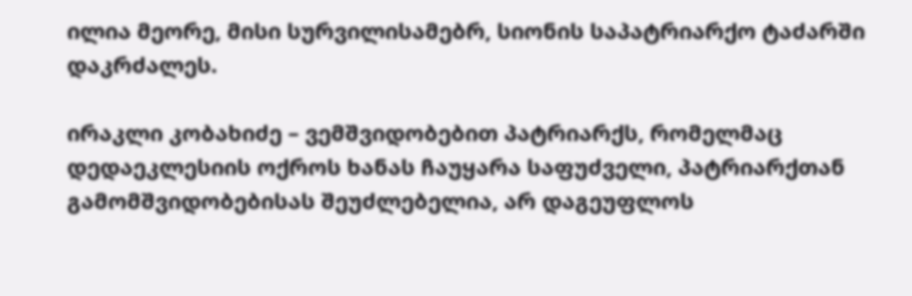ილია მეორე, მისი სურვილისამებრ, სიონის საპატრიარქო ტაძარში დაკრძალეს.

ირაკლი კობახიძე – ვემშვიდობებით პატრიარქს, რომელმაც დედაეკლესიის ოქროს ხანას ჩაუყარა საფუძველი, პატრიარქთან გამომშვიდობებისას შეუძლებელია, არ დაგეუფლოს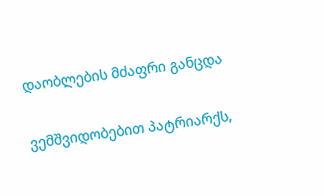დაობლების მძაფრი განცდა

ვემშვიდობებით პატრიარქს,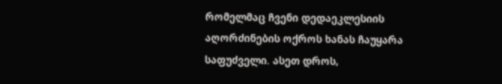რომელმაც ჩვენი დედაეკლესიის აღორძინების ოქროს ხანას ჩაუყარა საფუძველი. ასეთ დროს,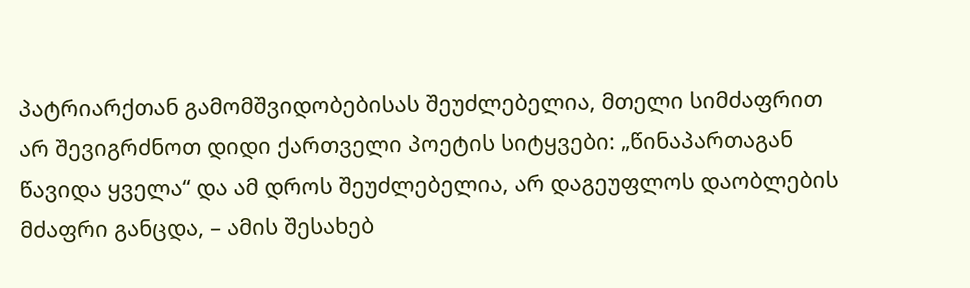პატრიარქთან გამომშვიდობებისას შეუძლებელია, მთელი სიმძაფრით არ შევიგრძნოთ დიდი ქართველი პოეტის სიტყვები: „წინაპართაგან წავიდა ყველა“ და ამ დროს შეუძლებელია, არ დაგეუფლოს დაობლების მძაფრი განცდა, – ამის შესახებ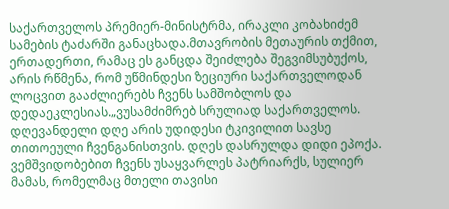საქართველოს პრემიერ-მინისტრმა, ირაკლი კობახიძემ სამების ტაძარში განაცხადა.მთავრობის მეთაურის თქმით, ერთადერთი, რამაც ეს განცდა შეიძლება შეგვიმსუბუქოს, არის რწმენა, რომ უწმინდესი ზეციური საქართველოდან ლოცვით გააძლიერებს ჩვენს სამშობლოს და დედაეკლესიას.„ვუსამძიმრებ სრულიად საქართველოს. დღევანდელი დღე არის უდიდესი ტკივილით სავსე თითოეული ჩვენგანისთვის. დღეს დასრულდა დიდი ეპოქა. ვემშვიდობებით ჩვენს უსაყვარლეს პატრიარქს, სულიერ მამას, რომელმაც მთელი თავისი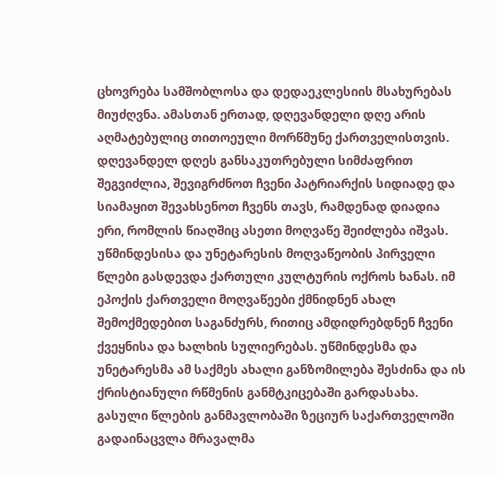ცხოვრება სამშობლოსა და დედაეკლესიის მსახურებას მიუძღვნა. ამასთან ერთად, დღევანდელი დღე არის აღმატებულიც თითოეული მორწმუნე ქართველისთვის. დღევანდელ დღეს განსაკუთრებული სიმძაფრით შეგვიძლია, შევიგრძნოთ ჩვენი პატრიარქის სიდიადე და სიამაყით შევახსენოთ ჩვენს თავს, რამდენად დიადია ერი, რომლის წიაღშიც ასეთი მოღვაწე შეიძლება იშვას. უწმინდესისა და უნეტარესის მოღვაწეობის პირველი წლები გასდევდა ქართული კულტურის ოქროს ხანას. იმ ეპოქის ქართველი მოღვაწეები ქმნიდნენ ახალ შემოქმედებით საგანძურს, რითიც ამდიდრებდნენ ჩვენი ქვეყნისა და ხალხის სულიერებას. უწმინდესმა და უნეტარესმა ამ საქმეს ახალი განზომილება შესძინა და ის ქრისტიანული რწმენის განმტკიცებაში გარდასახა. გასული წლების განმავლობაში ზეციურ საქართველოში გადაინაცვლა მრავალმა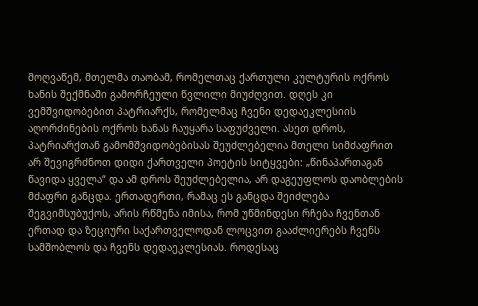მოღვაწემ, მთელმა თაობამ, რომელთაც ქართული კულტურის ოქროს ხანის შექმნაში გამორჩეული წვლილი მიუძღვით. დღეს კი ვემშვიდობებით პატრიარქს, რომელმაც ჩვენი დედაეკლესიის აღორძინების ოქროს ხანას ჩაუყარა საფუძველი. ასეთ დროს, პატრიარქთან გამომშვიდობებისას შეუძლებელია მთელი სიმძაფრით არ შევიგრძნოთ დიდი ქართველი პოეტის სიტყვები: „წინაპართაგან წავიდა ყველა“ და ამ დროს შეუძლებელია, არ დაგეუფლოს დაობლების მძაფრი განცდა. ერთადერთი, რამაც ეს განცდა შეიძლება შეგვიმსუბუქოს, არის რწმენა იმისა, რომ უწმინდესი რჩება ჩვენთან ერთად და ზეციური საქართველოდან ლოცვით გააძლიერებს ჩვენს სამშობლოს და ჩვენს დედაეკლესიას. როდესაც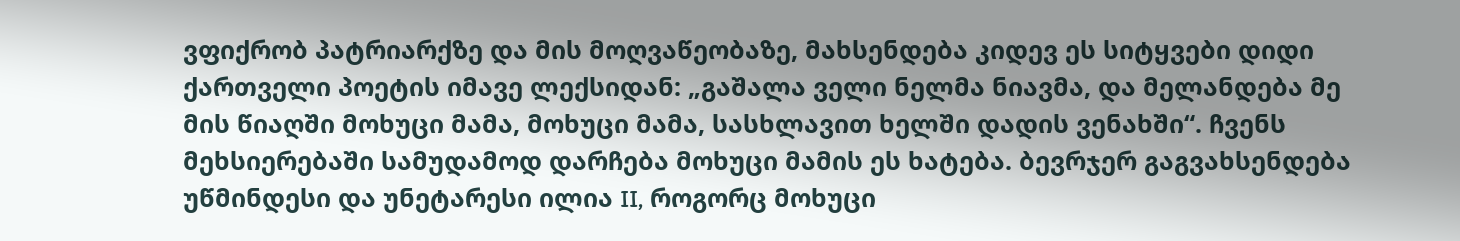ვფიქრობ პატრიარქზე და მის მოღვაწეობაზე, მახსენდება კიდევ ეს სიტყვები დიდი ქართველი პოეტის იმავე ლექსიდან: „გაშალა ველი ნელმა ნიავმა, და მელანდება მე მის წიაღში მოხუცი მამა, მოხუცი მამა, სასხლავით ხელში დადის ვენახში“. ჩვენს მეხსიერებაში სამუდამოდ დარჩება მოხუცი მამის ეს ხატება. ბევრჯერ გაგვახსენდება უწმინდესი და უნეტარესი ილია II, როგორც მოხუცი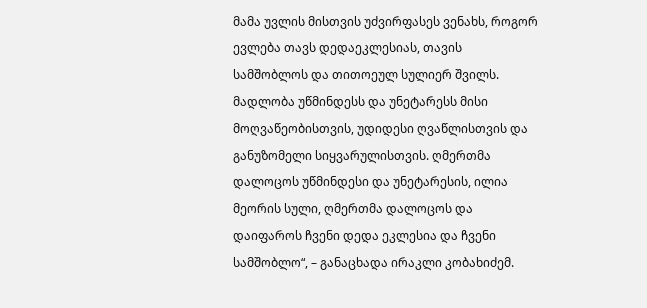მამა უვლის მისთვის უძვირფასეს ვენახს, როგორ ევლება თავს დედაეკლესიას, თავის სამშობლოს და თითოეულ სულიერ შვილს. მადლობა უწმინდესს და უნეტარესს მისი მოღვაწეობისთვის, უდიდესი ღვაწლისთვის და განუზომელი სიყვარულისთვის. ღმერთმა დალოცოს უწმინდესი და უნეტარესის, ილია მეორის სული, ღმერთმა დალოცოს და დაიფაროს ჩვენი დედა ეკლესია და ჩვენი სამშობლო“, – განაცხადა ირაკლი კობახიძემ.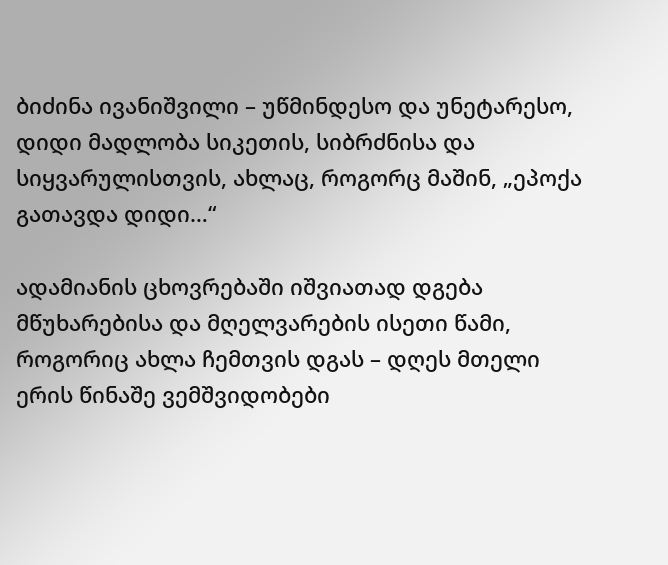ბიძინა ივანიშვილი – უწმინდესო და უნეტარესო, დიდი მადლობა სიკეთის, სიბრძნისა და სიყვარულისთვის, ახლაც, როგორც მაშინ, „ეპოქა გათავდა დიდი…“

ადამიანის ცხოვრებაში იშვიათად დგება მწუხარებისა და მღელვარების ისეთი წამი, როგორიც ახლა ჩემთვის დგას – დღეს მთელი ერის წინაშე ვემშვიდობები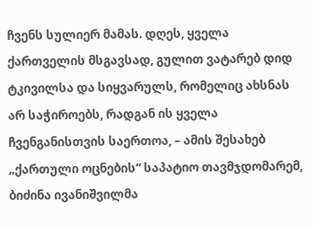ჩვენს სულიერ მამას. დღეს, ყველა ქართველის მსგავსად, გულით ვატარებ დიდ ტკივილსა და სიყვარულს, რომელიც ახსნას არ საჭიროებს, რადგან ის ყველა ჩვენგანისთვის საერთოა, – ამის შესახებ „ქართული ოცნების“ საპატიო თავმჯდომარემ, ბიძინა ივანიშვილმა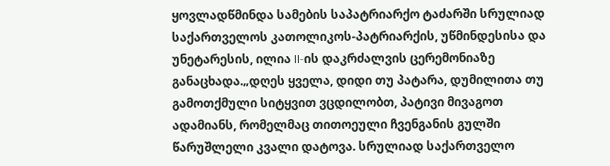ყოვლადწმინდა სამების საპატრიარქო ტაძარში სრულიად საქართველოს კათოლიკოს-პატრიარქის, უწმინდესისა და უნეტარესის, ილია II-ის დაკრძალვის ცერემონიაზე განაცხადა.„დღეს ყველა, დიდი თუ პატარა, დუმილითა თუ გამოთქმული სიტყვით ვცდილობთ, პატივი მივაგოთ ადამიანს, რომელმაც თითოეული ჩვენგანის გულში წარუშლელი კვალი დატოვა. სრულიად საქართველო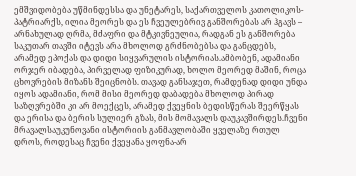ემშვიდობება უწმინდესსა და უნეტარეს, საქართველოს კათოლიკოს-პატრიარქს, ილია მეორეს და ეს ჩვეულებრივ განშორებას არ ჰგავს – არნახულად ღრმა, მძაფრი და მტკივნეულია, რადგან ეს განშორება საკუთარ თავში იტევს არა მხოლოდ გრძნობებსა და განცდებს, არამედ ეპოქას და დიდი სიყვარულის ისტორიას.ამბობენ, ადამიანი ორჯერ იბადება, პირველად ფიზიკურად, ხოლო მეორედ მაშინ, როცა ცხოვრების მიზანს შეიცნობს. თავად განსაჯეთ, რამდენად დიდი უნდა იყოს ადამიანი, რომ მისი მეორედ დაბადება მხოლოდ პირად საზღვრებში კი არ მოექცეს, არამედ ქვეყნის ბედისწერას შეერწყას და ერისა და ბერის სულიერ გზას, მის მომავალს დაუკავშირდეს.ჩვენი მრავალსაუკუნოვანი ისტორიის განმავლობაში ყველაზე რთულ დროს, როდესაც ჩვენი ქვეყანა ყოფნა-არ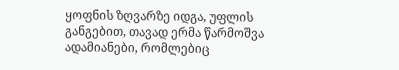ყოფნის ზღვარზე იდგა, უფლის განგებით, თავად ერმა წარმოშვა ადამიანები, რომლებიც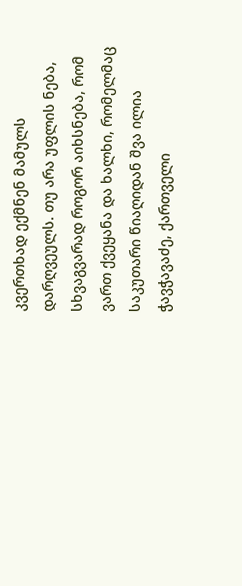კვერთხად ექმნენ მამულს დარღვეულს. თუ არა უფლის ნება, სხვაგვარად როგორ აიხსნება, რომ ვართ ქვეყანა და ხალხი, რომელმაც საკუთარი წიაღიდან შვა ილია ჭავჭავაძე, ქართველი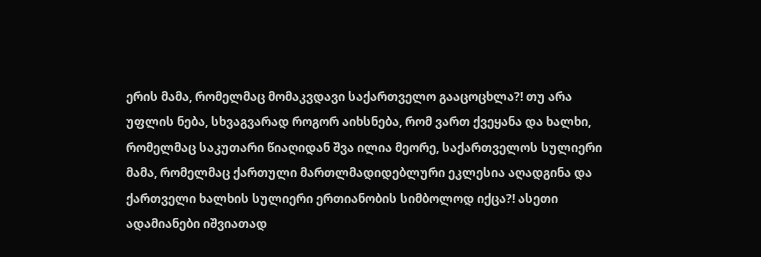ერის მამა, რომელმაც მომაკვდავი საქართველო გააცოცხლა?! თუ არა უფლის ნება, სხვაგვარად როგორ აიხსნება, რომ ვართ ქვეყანა და ხალხი, რომელმაც საკუთარი წიაღიდან შვა ილია მეორე, საქართველოს სულიერი მამა, რომელმაც ქართული მართლმადიდებლური ეკლესია აღადგინა და ქართველი ხალხის სულიერი ერთიანობის სიმბოლოდ იქცა?! ასეთი ადამიანები იშვიათად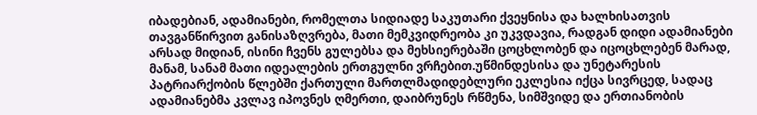იბადებიან, ადამიანები, რომელთა სიდიადე საკუთარი ქვეყნისა და ხალხისათვის თავგანწირვით განისაზღვრება, მათი მემკვიდრეობა კი უკვდავია, რადგან დიდი ადამიანები არსად მიდიან, ისინი ჩვენს გულებსა და მეხსიერებაში ცოცხლობენ და იცოცხლებენ მარად, მანამ, სანამ მათი იდეალების ერთგულნი ვრჩებით.უწმინდესისა და უნეტარესის პატრიარქობის წლებში ქართული მართლმადიდებლური ეკლესია იქცა სივრცედ, სადაც ადამიანებმა კვლავ იპოვნეს ღმერთი, დაიბრუნეს რწმენა, სიმშვიდე და ერთიანობის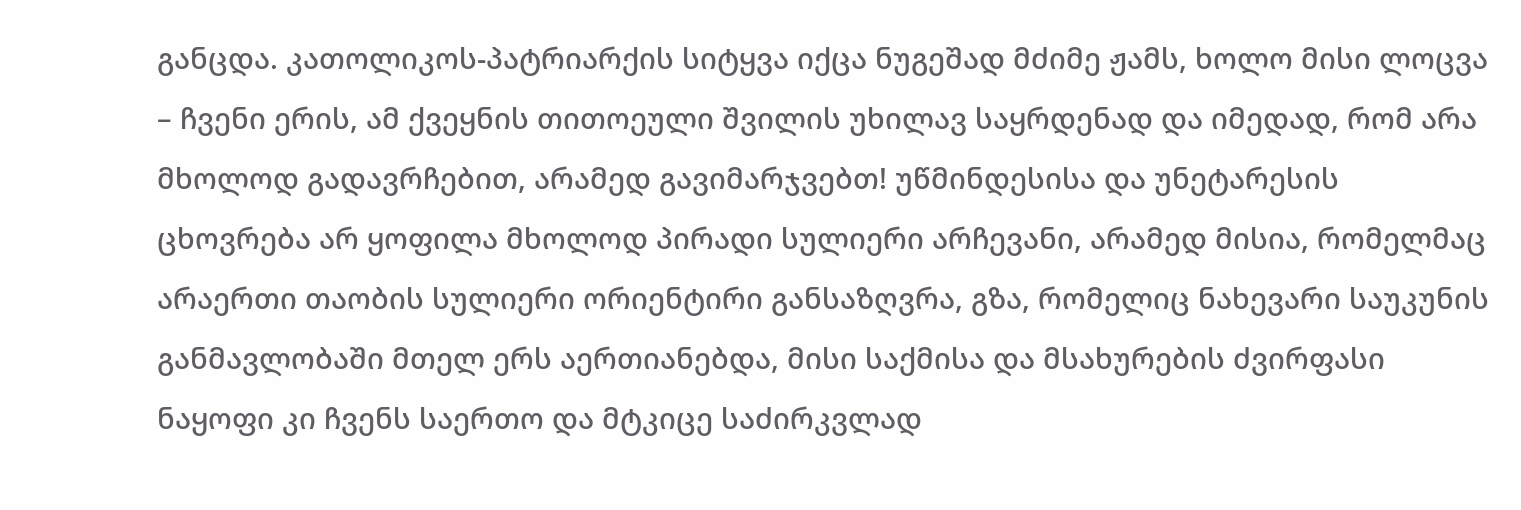განცდა. კათოლიკოს-პატრიარქის სიტყვა იქცა ნუგეშად მძიმე ჟამს, ხოლო მისი ლოცვა – ჩვენი ერის, ამ ქვეყნის თითოეული შვილის უხილავ საყრდენად და იმედად, რომ არა მხოლოდ გადავრჩებით, არამედ გავიმარჯვებთ! უწმინდესისა და უნეტარესის ცხოვრება არ ყოფილა მხოლოდ პირადი სულიერი არჩევანი, არამედ მისია, რომელმაც არაერთი თაობის სულიერი ორიენტირი განსაზღვრა, გზა, რომელიც ნახევარი საუკუნის განმავლობაში მთელ ერს აერთიანებდა, მისი საქმისა და მსახურების ძვირფასი ნაყოფი კი ჩვენს საერთო და მტკიცე საძირკვლად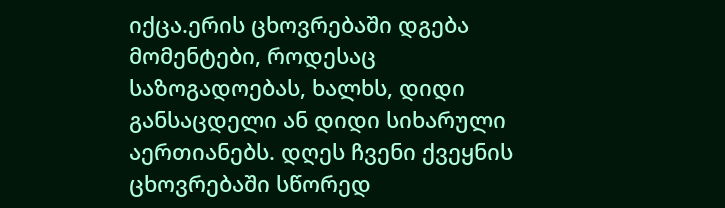იქცა.ერის ცხოვრებაში დგება მომენტები, როდესაც საზოგადოებას, ხალხს, დიდი განსაცდელი ან დიდი სიხარული აერთიანებს. დღეს ჩვენი ქვეყნის ცხოვრებაში სწორედ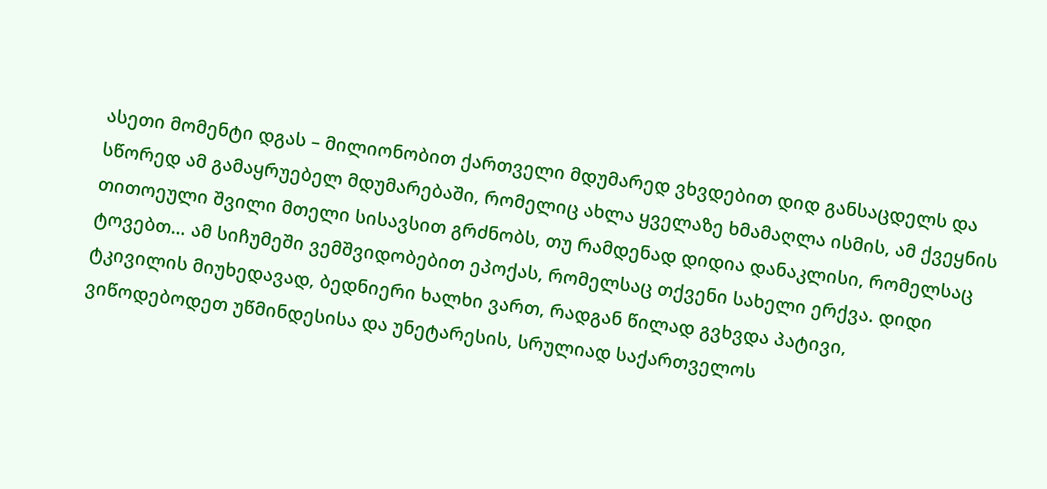ასეთი მომენტი დგას – მილიონობით ქართველი მდუმარედ ვხვდებით დიდ განსაცდელს და სწორედ ამ გამაყრუებელ მდუმარებაში, რომელიც ახლა ყველაზე ხმამაღლა ისმის, ამ ქვეყნის თითოეული შვილი მთელი სისავსით გრძნობს, თუ რამდენად დიდია დანაკლისი, რომელსაც ტოვებთ… ამ სიჩუმეში ვემშვიდობებით ეპოქას, რომელსაც თქვენი სახელი ერქვა. დიდი ტკივილის მიუხედავად, ბედნიერი ხალხი ვართ, რადგან წილად გვხვდა პატივი, ვიწოდებოდეთ უწმინდესისა და უნეტარესის, სრულიად საქართველოს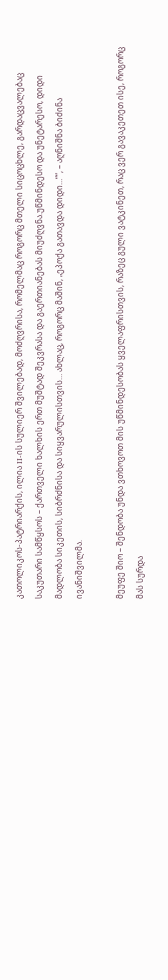კათოლიკოს-პატრიარქის, ილია II-ის სულიერ შვილებად, მოძღვრისა, რომელმაც როგორც მთელი სიცოცხლე, გარდაცვალებაც საკუთარი სამწყსოს – ქართველი ხალხის ერთ მუშტად შეკვრასა და გაერთიანებას მიუძღვნა.უწმინდესო და უნეტარესო, დიდი მადლობა სიკეთის, სიბრძნისა და სიყვარულისთვის… ახლაც, როგორც მაშინ, „ეპოქა გათავდა დიდი…““, – აღნიშნა ბიძინა ივანიშვილმა.

მეუფე შიო – შენდობა უნდა ვთხოვოთ მის უწმინდესობას ყველაფრისთვის, რაზეც გული ვატკინეთ, რაც ვერ გავაკეთეთ ისე, როგორც მას სურდა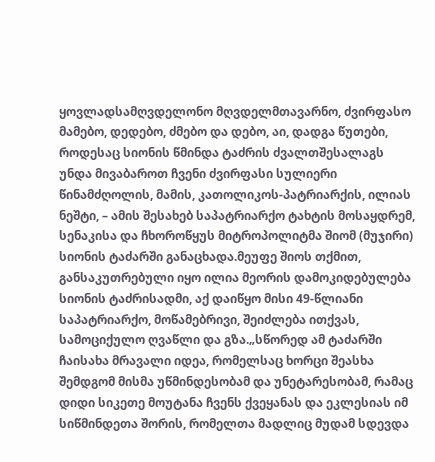ყოვლადსამღვდელონო მღვდელმთავარნო, ძვირფასო მამებო, დედებო, ძმებო და დებო, აი, დადგა წუთები, როდესაც სიონის წმინდა ტაძრის ძვალთშესალაგს უნდა მივაბაროთ ჩვენი ძვირფასი სულიერი წინამძღოლის, მამის, კათოლიკოს-პატრიარქის, ილიას ნეშტი, – ამის შესახებ საპატრიარქო ტახტის მოსაყდრემ, სენაკისა და ჩხოროწყუს მიტროპოლიტმა შიომ (მუჯირი) სიონის ტაძარში განაცხადა.მეუფე შიოს თქმით, განსაკუთრებული იყო ილია მეორის დამოკიდებულება სიონის ტაძრისადმი, აქ დაიწყო მისი 49-წლიანი საპატრიარქო, მოწამებრივი, შეიძლება ითქვას, სამოციქულო ღვაწლი და გზა.„სწორედ ამ ტაძარში ჩაისახა მრავალი იდეა, რომელსაც ხორცი შეასხა შემდგომ მისმა უწმინდესობამ და უნეტარესობამ, რამაც დიდი სიკეთე მოუტანა ჩვენს ქვეყანას და ეკლესიას იმ სიწმინდეთა შორის, რომელთა მადლიც მუდამ სდევდა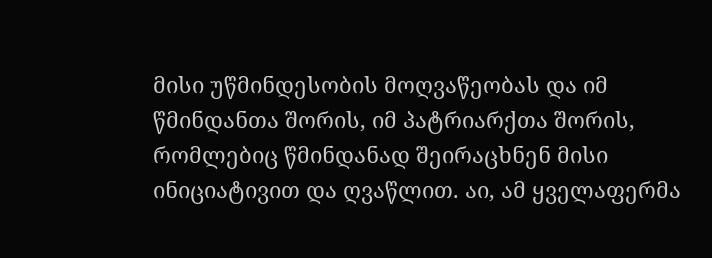მისი უწმინდესობის მოღვაწეობას და იმ წმინდანთა შორის, იმ პატრიარქთა შორის, რომლებიც წმინდანად შეირაცხნენ მისი ინიციატივით და ღვაწლით. აი, ამ ყველაფერმა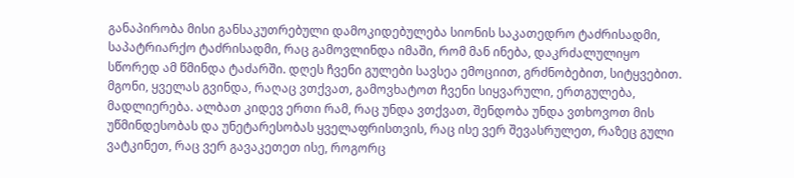განაპირობა მისი განსაკუთრებული დამოკიდებულება სიონის საკათედრო ტაძრისადმი, საპატრიარქო ტაძრისადმი, რაც გამოვლინდა იმაში, რომ მან ინება, დაკრძალულიყო სწორედ ამ წმინდა ტაძარში. დღეს ჩვენი გულები სავსეა ემოციით, გრძნობებით, სიტყვებით. მგონი, ყველას გვინდა, რაღაც ვთქვათ, გამოვხატოთ ჩვენი სიყვარული, ერთგულება, მადლიერება. ალბათ კიდევ ერთი რამ, რაც უნდა ვთქვათ, შენდობა უნდა ვთხოვოთ მის უწმინდესობას და უნეტარესობას ყველაფრისთვის, რაც ისე ვერ შევასრულეთ, რაზეც გული ვატკინეთ, რაც ვერ გავაკეთეთ ისე, როგორც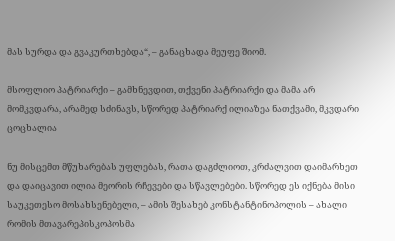მას სურდა და გვაკურთხებდა“, – განაცხადა მეუფე შიომ.

მსოფლიო პატრიარქი – გამხნევდით, თქვენი პატრიარქი და მამა არ მომკვდარა, არამედ სძინავს, სწორედ პატრიარქ ილიაზეა ნათქვამი, მკვდარი ცოცხალია

ნუ მისცემთ მწუხარებას უფლებას, რათა დაგძლიოთ, კრძალვით დაიმარხეთ და დაიცავით ილია მეორის რჩევები და სწავლებები. სწორედ ეს იქნება მისი საუკეთესო მოსახსენებელი, – ამის შესახებ კონსტანტინოპოლის – ახალი რომის მთავარეპისკოპოსმა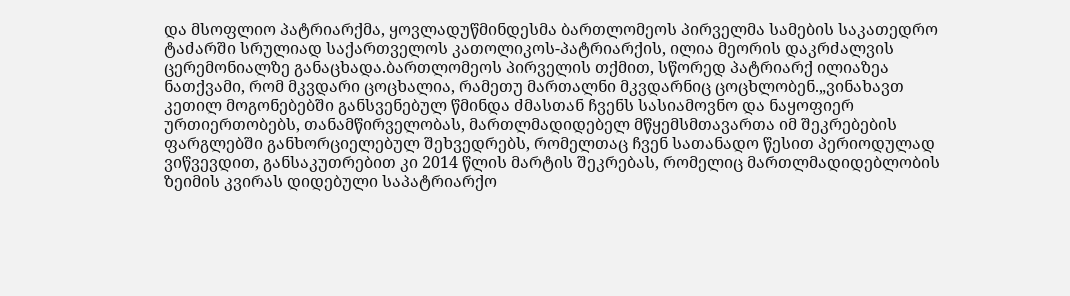და მსოფლიო პატრიარქმა, ყოვლადუწმინდესმა ბართლომეოს პირველმა სამების საკათედრო ტაძარში სრულიად საქართველოს კათოლიკოს-პატრიარქის, ილია მეორის დაკრძალვის ცერემონიალზე განაცხადა.ბართლომეოს პირველის თქმით, სწორედ პატრიარქ ილიაზეა ნათქვამი, რომ მკვდარი ცოცხალია, რამეთუ მართალნი მკვდარნიც ცოცხლობენ.„ვინახავთ კეთილ მოგონებებში განსვენებულ წმინდა ძმასთან ჩვენს სასიამოვნო და ნაყოფიერ ურთიერთობებს, თანამწირველობას, მართლმადიდებელ მწყემსმთავართა იმ შეკრებების ფარგლებში განხორციელებულ შეხვედრებს, რომელთაც ჩვენ სათანადო წესით პერიოდულად ვიწვევდით, განსაკუთრებით კი 2014 წლის მარტის შეკრებას, რომელიც მართლმადიდებლობის ზეიმის კვირას დიდებული საპატრიარქო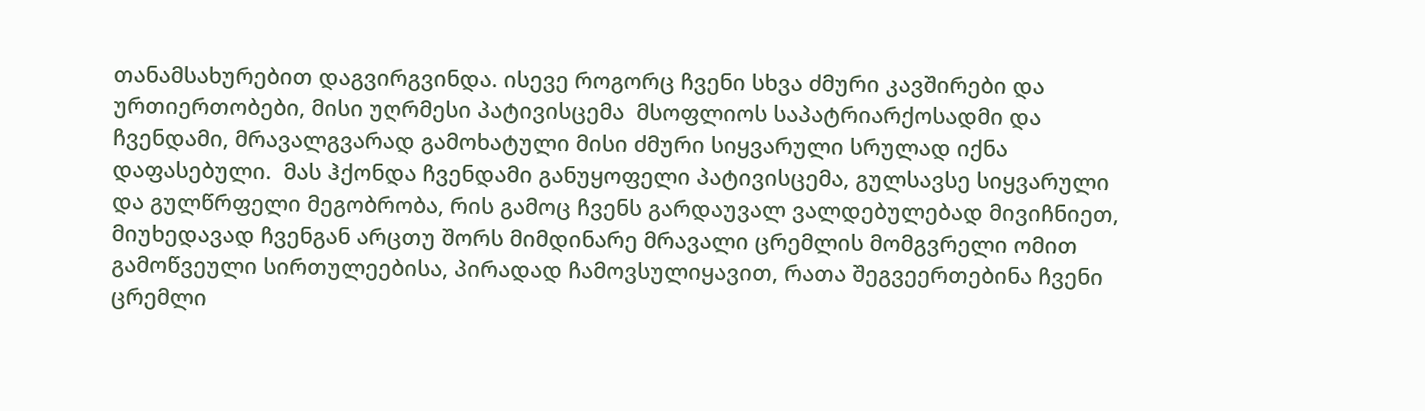თანამსახურებით დაგვირგვინდა. ისევე როგორც ჩვენი სხვა ძმური კავშირები და ურთიერთობები, მისი უღრმესი პატივისცემა  მსოფლიოს საპატრიარქოსადმი და ჩვენდამი, მრავალგვარად გამოხატული მისი ძმური სიყვარული სრულად იქნა დაფასებული.  მას ჰქონდა ჩვენდამი განუყოფელი პატივისცემა, გულსავსე სიყვარული და გულწრფელი მეგობრობა, რის გამოც ჩვენს გარდაუვალ ვალდებულებად მივიჩნიეთ, მიუხედავად ჩვენგან არცთუ შორს მიმდინარე მრავალი ცრემლის მომგვრელი ომით გამოწვეული სირთულეებისა, პირადად ჩამოვსულიყავით, რათა შეგვეერთებინა ჩვენი ცრემლი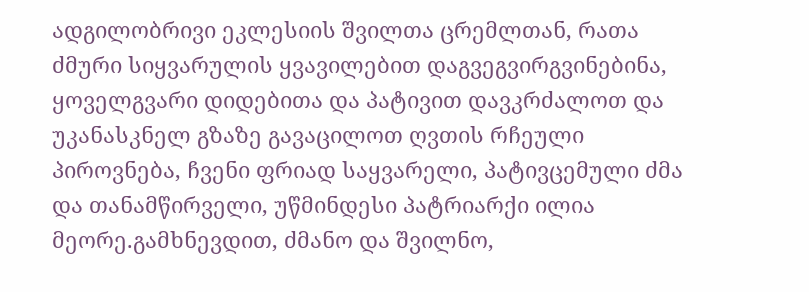ადგილობრივი ეკლესიის შვილთა ცრემლთან, რათა ძმური სიყვარულის ყვავილებით დაგვეგვირგვინებინა, ყოველგვარი დიდებითა და პატივით დავკრძალოთ და უკანასკნელ გზაზე გავაცილოთ ღვთის რჩეული პიროვნება, ჩვენი ფრიად საყვარელი, პატივცემული ძმა და თანამწირველი, უწმინდესი პატრიარქი ილია მეორე.გამხნევდით, ძმანო და შვილნო,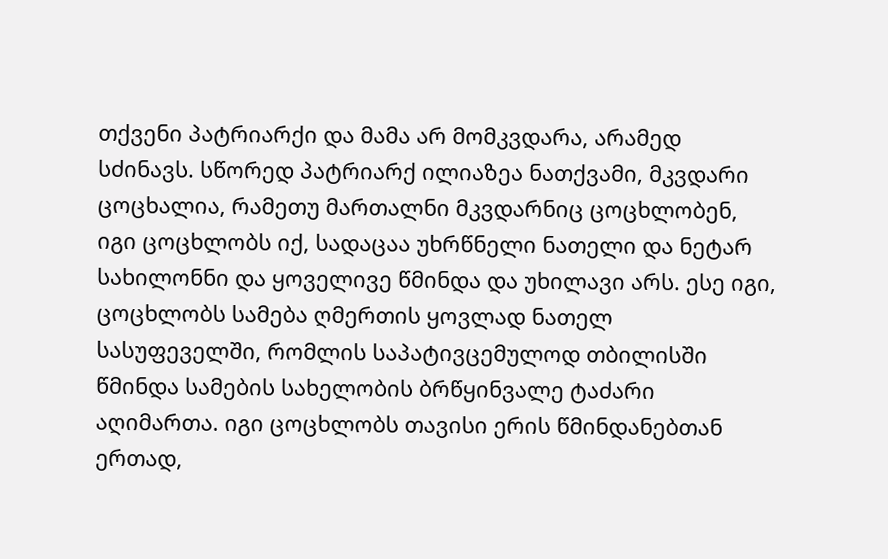თქვენი პატრიარქი და მამა არ მომკვდარა, არამედ სძინავს. სწორედ პატრიარქ ილიაზეა ნათქვამი, მკვდარი ცოცხალია, რამეთუ მართალნი მკვდარნიც ცოცხლობენ, იგი ცოცხლობს იქ, სადაცაა უხრწნელი ნათელი და ნეტარ სახილონნი და ყოველივე წმინდა და უხილავი არს. ესე იგი, ცოცხლობს სამება ღმერთის ყოვლად ნათელ სასუფეველში, რომლის საპატივცემულოდ თბილისში წმინდა სამების სახელობის ბრწყინვალე ტაძარი აღიმართა. იგი ცოცხლობს თავისი ერის წმინდანებთან ერთად,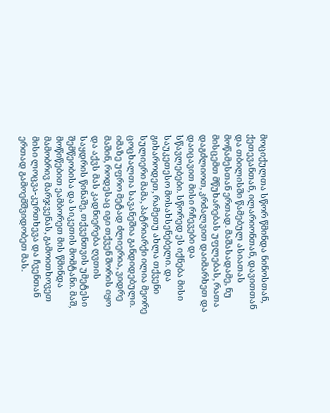მოციქულთა სწორ წმინდა ნინოსთან, ქეთევანთან, ილარიონთან, დავითთან და თბილისში წამებულ ასიათას მოწამესთან ერთად. მაშასადამე, ნუ მისცემთ მწუხარებას უფლებას, რათა დაგძლიოთ, კრძალვით დაიმარხეთ და დაიცავით მისი რჩევები და სწავლებები. სწორედ ეს იქნება მისი საუკეთესო მოსახსენებელი. და გიხაროდეთ, რამეთუ ახლა თქვენი სულიერი მამა, პატრიარქი ილია მეორე ცოცხალთა სავანეშია განდიდებული. იმაზე უფრო მეტად ძლიერია, ვიდრე მაშინ, როდესაც იგი თქვენ შორის იყო და აქვს მას კადნიერება ღვთის საყდრის წინაშე, თქვენთვის უმეტესი შემწეობისა და სიკეთის მომტანი. მაშ, მოწიწებით ეამბორეთ მის წმინდა მამობრივ მარჯვენას, გამოითხოვეთ მისი ლოცვა-კურთხევა და ჩვენთან ერთად გამოემშვიდობეთ მას.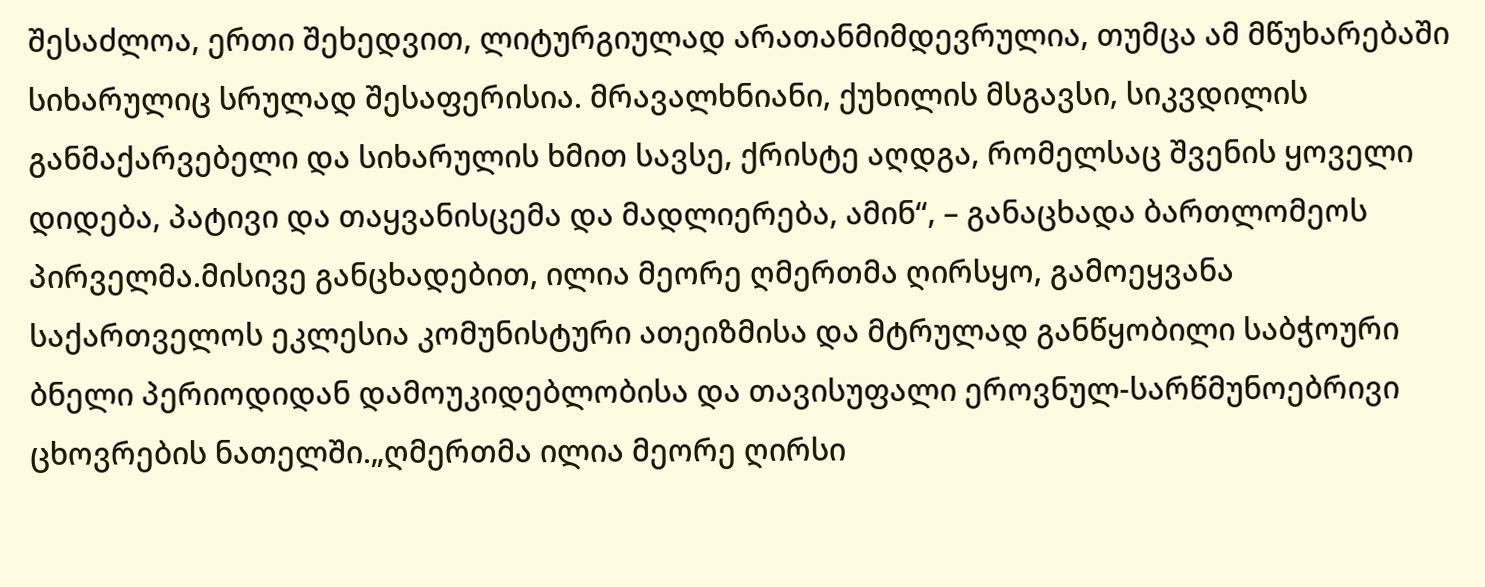შესაძლოა, ერთი შეხედვით, ლიტურგიულად არათანმიმდევრულია, თუმცა ამ მწუხარებაში სიხარულიც სრულად შესაფერისია. მრავალხნიანი, ქუხილის მსგავსი, სიკვდილის განმაქარვებელი და სიხარულის ხმით სავსე, ქრისტე აღდგა, რომელსაც შვენის ყოველი დიდება, პატივი და თაყვანისცემა და მადლიერება, ამინ“, – განაცხადა ბართლომეოს პირველმა.მისივე განცხადებით, ილია მეორე ღმერთმა ღირსყო, გამოეყვანა საქართველოს ეკლესია კომუნისტური ათეიზმისა და მტრულად განწყობილი საბჭოური ბნელი პერიოდიდან დამოუკიდებლობისა და თავისუფალი ეროვნულ-სარწმუნოებრივი ცხოვრების ნათელში.„ღმერთმა ილია მეორე ღირსი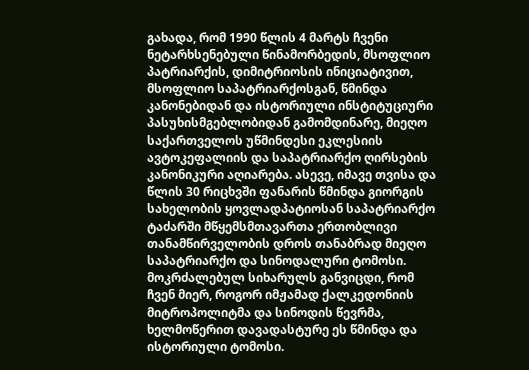გახადა, რომ 1990 წლის 4 მარტს ჩვენი ნეტარხსენებული წინამორბედის, მსოფლიო პატრიარქის, დიმიტრიოსის ინიციატივით, მსოფლიო საპატრიარქოსგან, წმინდა კანონებიდან და ისტორიული ინსტიტუციური პასუხისმგებლობიდან გამომდინარე, მიეღო საქართველოს უწმინდესი ეკლესიის ავტოკეფალიის და საპატრიარქო ღირსების კანონიკური აღიარება. ასევე, იმავე თვისა და წლის 30 რიცხვში ფანარის წმინდა გიორგის სახელობის ყოვლადპატიოსან საპატრიარქო ტაძარში მწყემსმთავართა ერთობლივი თანამწირველობის დროს თანაბრად მიეღო საპატრიარქო და სინოდალური ტომოსი. მოკრძალებულ სიხარულს განვიცდი, რომ ჩვენ მიერ, როგორ იმჟამად ქალკედონიის მიტროპოლიტმა და სინოდის წევრმა, ხელმოწერით დავადასტურე ეს წმინდა და ისტორიული ტომოსი.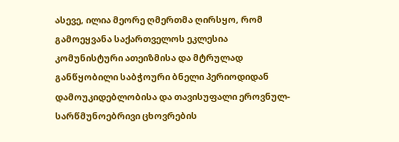ასევე, ილია მეორე ღმერთმა ღირსყო, რომ გამოეყვანა საქართველოს ეკლესია კომუნისტური ათეიზმისა და მტრულად განწყობილი საბჭოური ბნელი პერიოდიდან დამოუკიდებლობისა და თავისუფალი ეროვნულ-სარწმუნოებრივი ცხოვრების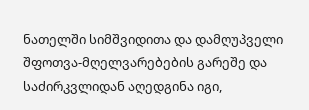ნათელში სიმშვიდითა და დამღუპველი შფოთვა-მღელვარებების გარეშე და საძირკვლიდან აღედგინა იგი,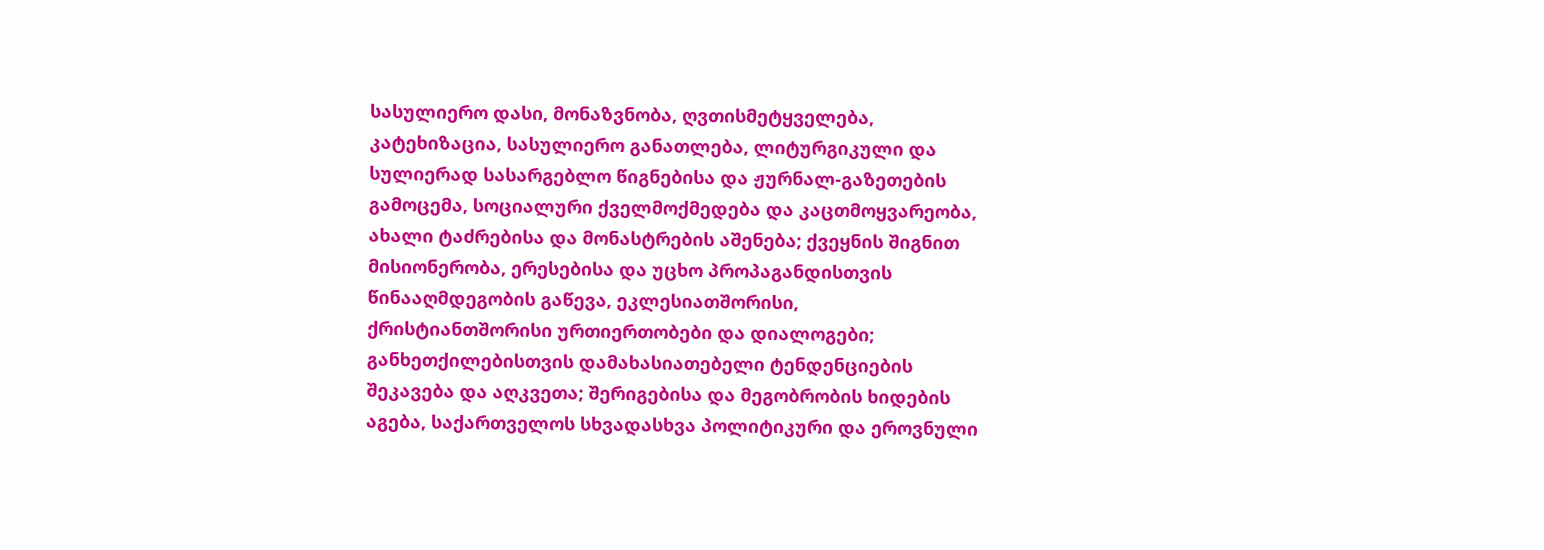სასულიერო დასი, მონაზვნობა, ღვთისმეტყველება, კატეხიზაცია, სასულიერო განათლება, ლიტურგიკული და სულიერად სასარგებლო წიგნებისა და ჟურნალ-გაზეთების გამოცემა, სოციალური ქველმოქმედება და კაცთმოყვარეობა, ახალი ტაძრებისა და მონასტრების აშენება; ქვეყნის შიგნით მისიონერობა, ერესებისა და უცხო პროპაგანდისთვის წინააღმდეგობის გაწევა, ეკლესიათშორისი, ქრისტიანთშორისი ურთიერთობები და დიალოგები; განხეთქილებისთვის დამახასიათებელი ტენდენციების შეკავება და აღკვეთა; შერიგებისა და მეგობრობის ხიდების აგება, საქართველოს სხვადასხვა პოლიტიკური და ეროვნული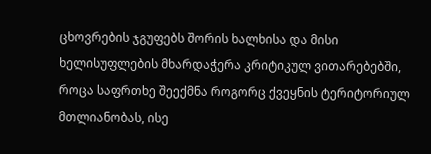ცხოვრების ჯგუფებს შორის ხალხისა და მისი ხელისუფლების მხარდაჭერა კრიტიკულ ვითარებებში, როცა საფრთხე შეექმნა როგორც ქვეყნის ტერიტორიულ მთლიანობას, ისე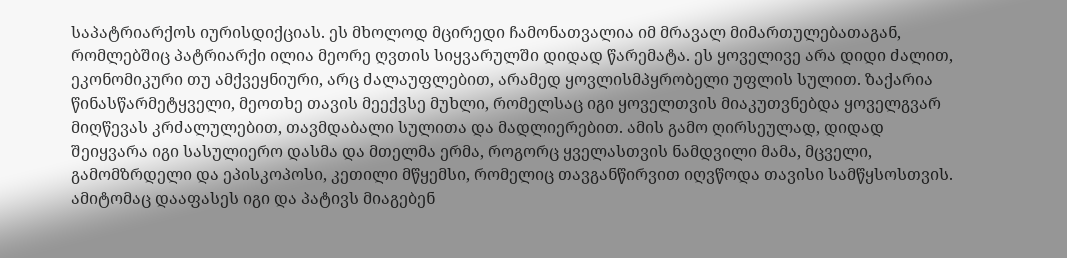საპატრიარქოს იურისდიქციას. ეს მხოლოდ მცირედი ჩამონათვალია იმ მრავალ მიმართულებათაგან, რომლებშიც პატრიარქი ილია მეორე ღვთის სიყვარულში დიდად წარემატა. ეს ყოველივე არა დიდი ძალით, ეკონომიკური თუ ამქვეყნიური, არც ძალაუფლებით, არამედ ყოვლისმპყრობელი უფლის სულით. ზაქარია წინასწარმეტყველი, მეოთხე თავის მეექვსე მუხლი, რომელსაც იგი ყოველთვის მიაკუთვნებდა ყოველგვარ მიღწევას კრძალულებით, თავმდაბალი სულითა და მადლიერებით. ამის გამო ღირსეულად, დიდად შეიყვარა იგი სასულიერო დასმა და მთელმა ერმა, როგორც ყველასთვის ნამდვილი მამა, მცველი, გამომზრდელი და ეპისკოპოსი, კეთილი მწყემსი, რომელიც თავგანწირვით იღვწოდა თავისი სამწყსოსთვის. ამიტომაც დააფასეს იგი და პატივს მიაგებენ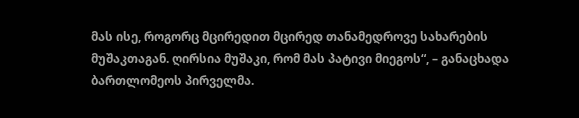მას ისე, როგორც მცირედით მცირედ თანამედროვე სახარების მუშაკთაგან. ღირსია მუშაკი, რომ მას პატივი მიეგოს“, – განაცხადა ბართლომეოს პირველმა.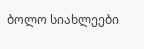ბოლო სიახლეები